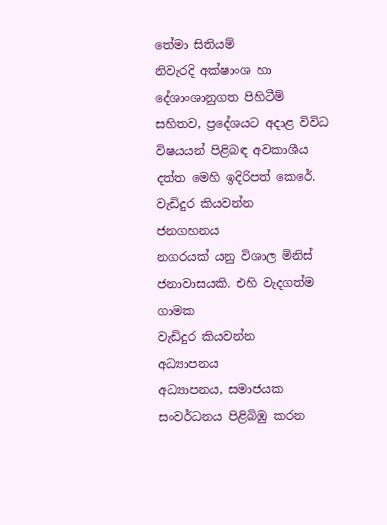තේමා සිතියම්
නිවැරදි අක්ෂාංශ හා දේශාංශානුගත පිහිටීම් සහිතව, ප්‍රදේශයට අදාළ විවිධ විෂයයන් පිළිබඳ අවකාශීය දත්ත මෙහි ඉදිරිපත් කෙරේ.
වැඩිදුර කියවන්න
ජනගහනය
නගරයක් යනු විශාල මිනිස් ජනාවාසයකි. එහි වැදගත්ම ගාමක
වැඩිදුර කියවන්න
අධ්‍යාපනය
අධ්‍යාපනය, සමාජයක සංවර්ධනය පිළිබිඹු කරන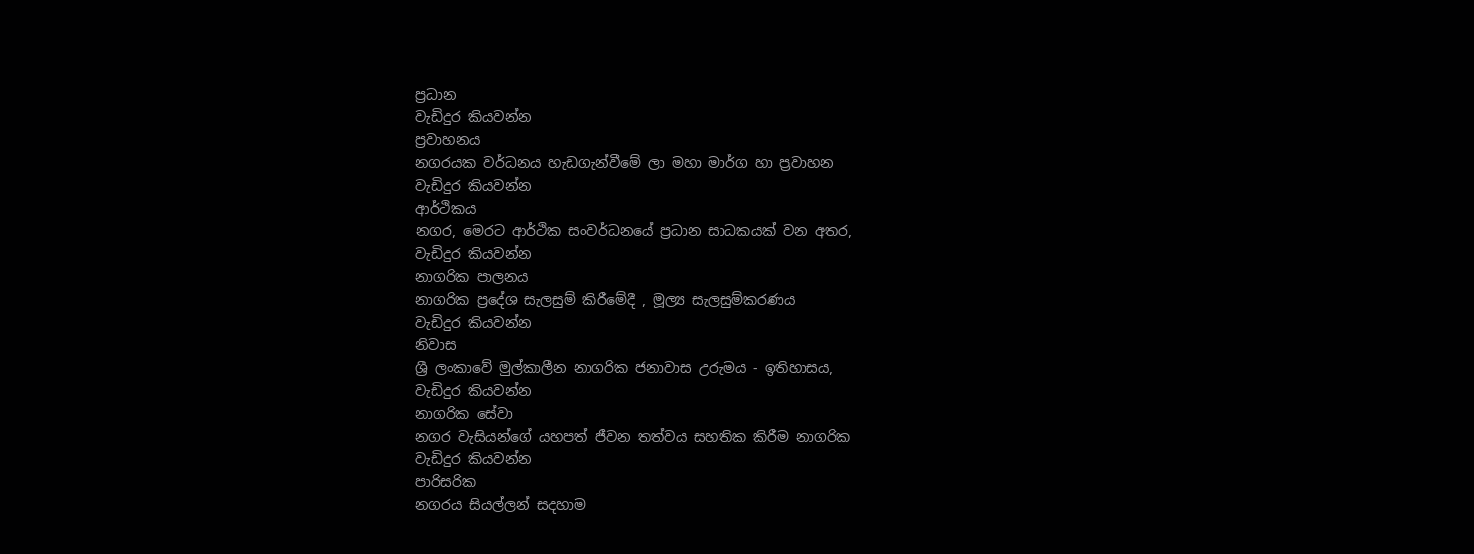ප්‍රධාන
වැඩිදුර කියවන්න
ප්‍රවාහනය
නගරයක වර්ධනය හැඩගැන්වීමේ ලා මහා මාර්ග හා ප්‍රවාහන
වැඩිදුර කියවන්න
ආර්ථිකය
නගර, මෙරට ආර්ථික සංවර්ධනයේ ප්‍රධාන සාධකයක් වන අතර,
වැඩිදුර කියවන්න
නාගරික පාලනය
නාගරික ප්‍රදේශ සැලසුම් කිරීමේදී , මූල්‍ය සැලසුම්කරණය
වැඩිදුර කියවන්න
නිවාස
ශ්‍රී ලංකාවේ මුල්කාලීන නාගරික ජනාවාස උරුමය - ඉතිහාසය,
වැඩිදුර කියවන්න
නාගරික සේවා
නගර වැසියන්ගේ යහපත් ජීවන තත්වය සහතික කිරීම නාගරික
වැඩිදුර කියවන්න
පාරිසරික
නගරය සියල්ලන් සදහාම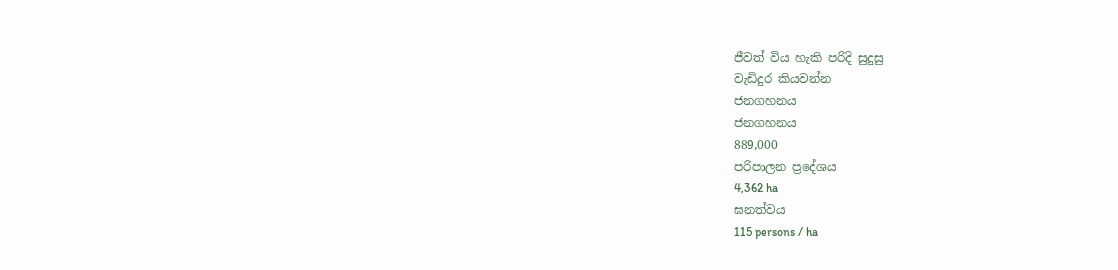ජීවත් විය හැකි පරිදි සුදුසු
වැඩිදුර කියවන්න
ජනගහනය
ජනගහනය
889,000
පරිපාලන ප්‍රදේශය
4,362 ha
ඝනත්වය
115 persons / ha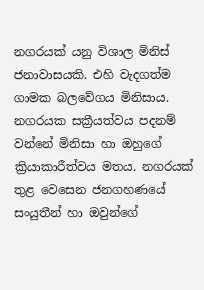නගරයක් යනු විශාල මිනිස් ජනාවාසයකි. එහි වැදගත්ම ගාමක බලවේගය මිනිසාය. නගරයක සක්‍රීයත්වය පදනම් වන්නේ මිනිසා හා ඔහුගේ ක්‍රියාකාරීත්වය මතය. නගරයක් තුළ වෙසෙන ජනගහණයේ සංයුතීන් හා ඔවුන්ගේ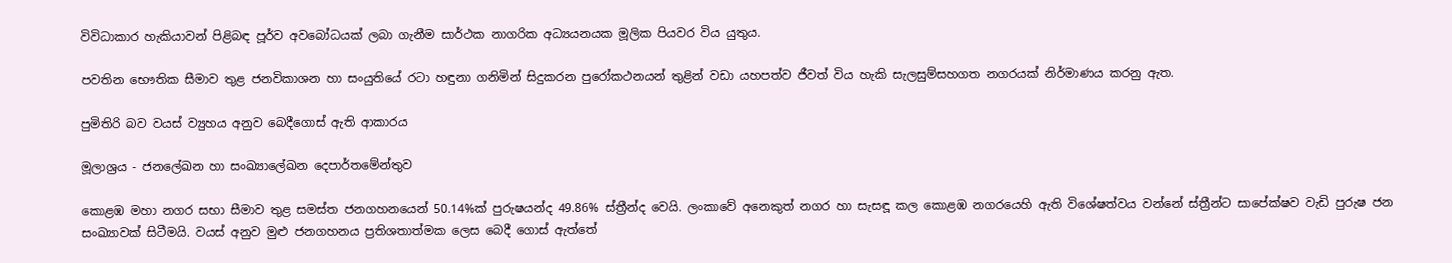විවිධාකාර හැකියාවන් පිළිබඳ පූර්ව අවබෝධයක් ලබා ගැනීම සාර්ථක නාගරික අධ්‍යයනයක මූලික පියවර විය යුතුය.

පවතින භෞතික සීමාව තුළ ජනවිකාශන හා සංයුතියේ රටා හඳුනා ගනිමින් සිදුකරන පුරෝකථනයන් තුළින් වඩා යහපත්ව ජීවත් විය හැකි සැලසුම්සහගත නගරයක් නිර්මාණය කරනු ඇත.

පුමිතිරි බව වයස් ව්‍යුහය අනුව බෙදීගොස් ඇති ආකාරය

මූලාශ්‍රය - ජනලේඛන හා සංඛ්‍යාලේඛන දෙපාර්තමේන්තුව

කොළඹ මහා නගර සභා සීමාව තුළ සමස්ත ජනගහනයෙන් 50.14%ක් පුරුෂයන්ද 49.86% ස්ත්‍රීන්ද වෙයි. ලංකාවේ අනෙකුත් නගර හා සැසඳූ කල කොළඹ නගරයෙහි ඇති විශේෂත්වය වන්නේ ස්ත්‍රීන්ට සාපේක්ෂව වැඩි පුරුෂ ජන සංඛ්‍යාවක් සිටීමයි. වයස් අනුව මුළු ජනගහනය ප්‍රතිශතාත්මක ලෙස බෙදී ගොස් ඇත්තේ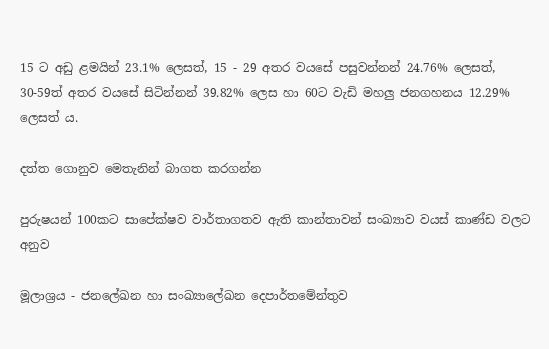15 ට අඩු ළමයින් 23.1% ලෙසත්, 15 - 29 අතර වයසේ පසුවන්නන් 24.76% ලෙසත්, 30-59ත් අතර වයසේ සිටින්නන් 39.82% ලෙස හා 60ට වැඩි මහලු ජනගහනය 12.29% ලෙසත් ය.

දත්ත ගොනුව මෙතැනින් බාගත කරගන්න

පුරුෂයන් 100කට සාපේක්ෂව වාර්තාගතව ඇති කාන්තාවන් සංඛ්‍යාව වයස් කාණ්ඩ වලට අනුව

මූලාශ්‍රය - ජනලේඛන හා සංඛ්‍යාලේඛන දෙපාර්තමේන්තුව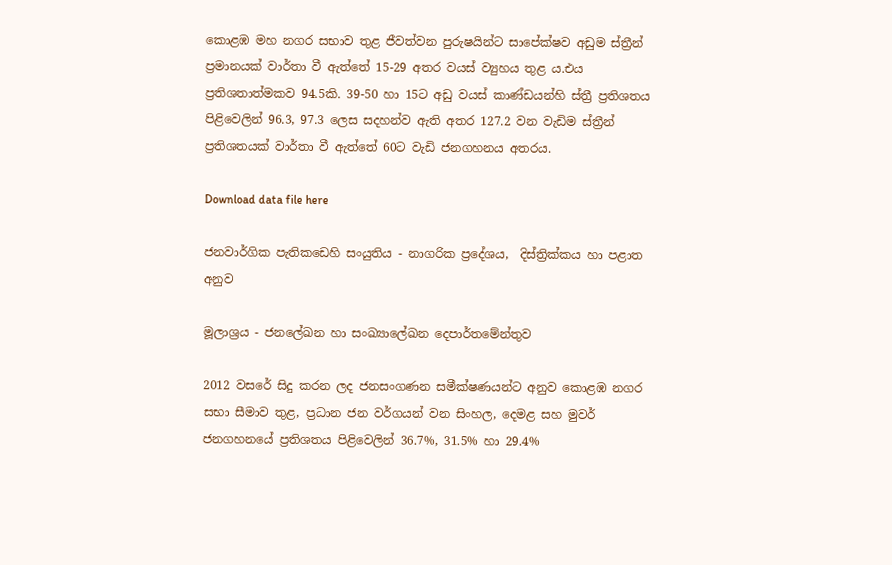කොළඹ මහ නගර සභාව තුළ ජීවත්වන පුරුෂයින්ට සාපේක්ෂව අඩුම ස්ත්‍රීන් ප්‍රමානයක් වාර්තා වී ඇත්තේ 15-29 අතර වයස් ව්‍යුහය තුළ ය.එය ප්‍රතිශතාත්මකව 94.5කි. 39-50 හා 15ට අඩු වයස් කාණ්ඩයන්හි ස්ත්‍රී ප්‍රතිශතය පිළිවෙලින් 96.3, 97.3 ලෙස සදහන්ව ඇති අතර 127.2 වන වැඩිම ස්ත්‍රීන් ප්‍රතිශතයක් වාර්තා වී ඇත්තේ 60ට වැඩි ජනගහනය අතරය.

Download data file here

ජනවාර්ගික පැතිකඩෙහි සංයුතිය - නාගරික ප්‍රදේශය,  දිස්ත්‍රික්කය හා පළාත අනුව

මූලාශ්‍රය - ජනලේඛන හා සංඛ්‍යාලේඛන දෙපාර්තමේන්තුව

2012 වසරේ සිදු කරන ලද ජනසංගණන සමීක්ෂණයන්ට අනුව කොළඹ නගර සභා සීමාව තුළ, ප්‍රධාන ජන වර්ගයන් වන සිංහල, දෙමළ සහ මුවර් ජනගහනයේ ප්‍රතිශතය පිළිවෙලින් 36.7%, 31.5% හා 29.4%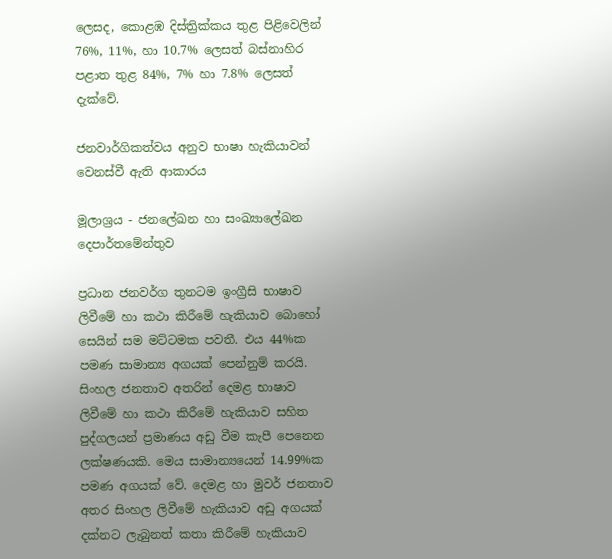ලෙසද, කොළඹ දිස්ත්‍රික්කය තුළ පිළිවෙලින් 76%, 11%, හා 10.7% ලෙසත් බස්නාහිර පළාත තුළ 84%, 7% හා 7.8% ලෙසත් දැක්වේ.

ජනවාර්ගිකත්වය අනුව භාෂා හැකියාවන් වෙනස්වී ඇති ආකාරය

මූලාශ්‍රය - ජනලේඛන හා සංඛ්‍යාලේඛන දෙපාර්තමේන්තුව

ප්‍රධාන ජනවර්ග තුනටම ඉංග්‍රීසි භාෂාව ලිවීමේ හා කථා කිරීමේ හැකියාව බොහෝ සෙයින් සම මට්ටමක පවතී. එය 44%ක පමණ සාමාන්‍ය අගයක් පෙන්නුම් කරයි. සිංහල ජනතාව අතරින් දෙමළ භාෂාව ලිවීමේ හා කථා කිරීමේ හැකියාව සහිත පුද්ගලයන් ප්‍රමාණය අඩු වීම කැපී පෙනෙන ලක්ෂණයකි. මෙය සාමාන්‍යයෙන් 14.99%ක පමණ අගයක් වේ. දෙමළ හා මුවර් ජනතාව අතර සිංහල ලිවීමේ හැකියාව අඩු අගයක් දක්නට ලැබුනත් කතා කිරීමේ හැකියාව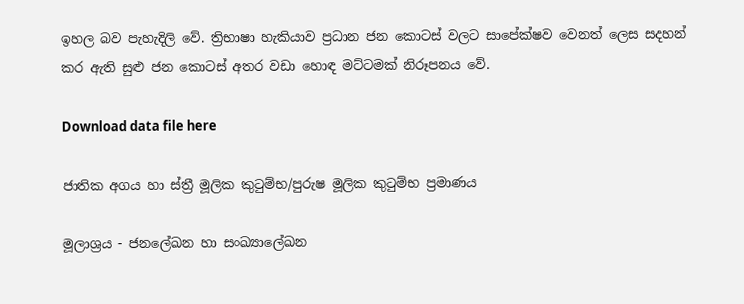ඉහල බව පැහැදිලි වේ. ත්‍රිභාෂා හැකියාව ප්‍රධාන ජන කොටස් වලට සාපේක්ෂව වෙනත් ලෙස සදහන් කර ඇති සුළු ජන කොටස් අතර වඩා හොඳ මට්ටමක් නිරූපනය වේ.

Download data file here

ජාතික අගය හා ස්ත්‍රී මූලික කුටුම්භ/පුරුෂ මූලික කුටුම්භ ප්‍රමාණය

මූලාශ්‍රය - ජනලේඛන හා සංඛ්‍යාලේඛන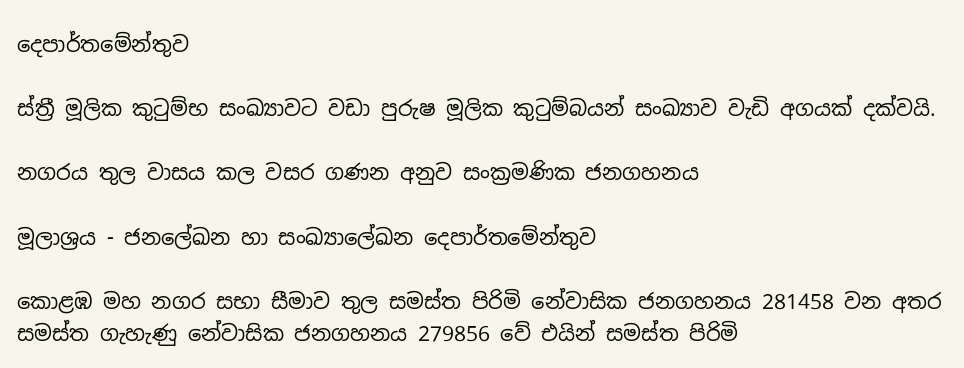දෙපාර්තමේන්තුව

ස්ත්‍රී මූලික කුටුම්භ සංඛ්‍යාවට වඩා පුරුෂ මූලික කුටුම්බයන් සංඛ්‍යාව වැඩි අගයක් දක්වයි.

නගරය තුල වාසය කල වසර ගණන අනුව සංක්‍රමණික ජනගහනය

මූලාශ්‍රය - ජනලේඛන හා සංඛ්‍යාලේඛන දෙපාර්තමේන්තුව

කොළඹ මහ නගර සභා සීමාව තුල සමස්ත පිරිමි නේවාසික ජනගහනය 281458 වන අතර සමස්ත ගැහැණු නේවාසික ජනගහනය 279856 වේ එයින් සමස්ත පිරිමි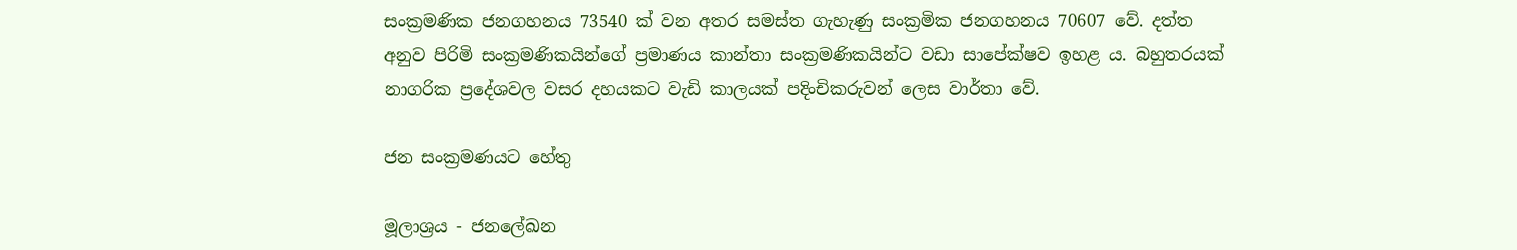සංක්‍රමණික ජනගහනය 73540 ක් වන අතර සමස්ත ගැහැණු සංක්‍රමික ජනගහනය 70607 වේ. දත්ත අනුව පිරිමි සංක්‍රමණිකයින්ගේ ප්‍රමාණය කාන්තා සංක්‍රමණිකයින්ට වඩා සාපේක්ෂව ඉහළ ය. බහුතරයක් නාගරික ප්‍රදේශවල වසර දහයකට වැඩි කාලයක් පදිංචිකරුවන් ලෙස වාර්තා වේ.

ජන සංක්‍රමණයට හේතු

මූලාශ්‍රය - ජනලේඛන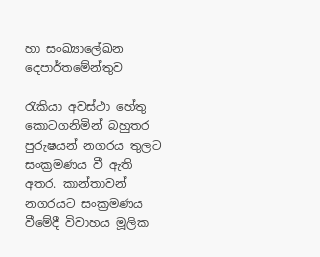හා සංඛ්‍යාලේඛන දෙපාර්තමේන්තුව

රැකියා අවස්ථා හේතු කොටගනිමින් බහුතර පුරුෂයන් නගරය තුලට සංක්‍රමණය වී ඇති අතර. කාන්තාවන් නගරයට සංක්‍රමණය වීමේදී විවාහය මූලික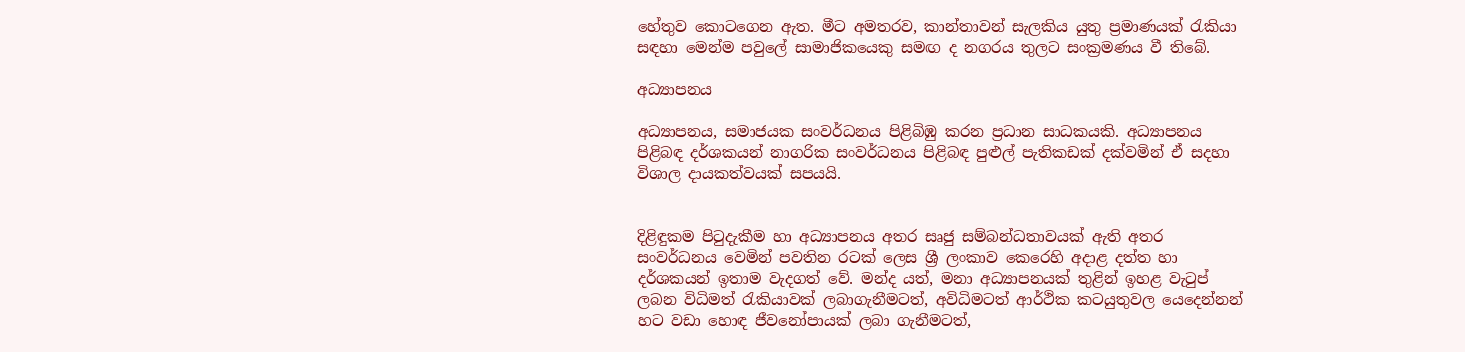හේතුව කොටගෙන ඇත. මීට අමතරව, කාන්තාවන් සැලකිය යුතු ප්‍රමාණයක් රැකියා සඳහා මෙන්ම පවුලේ සාමාජිකයෙකු සමඟ ද නගරය තුලට සංක්‍රමණය වී තිබේ.

අධ්‍යාපනය

අධ්‍යාපනය, සමාජයක සංවර්ධනය පිළිබිඹු කරන ප්‍රධාන සාධකයකි. අධ්‍යාපනය පිළිබඳ දර්ශකයන් නාගරික සංවර්ධනය පිළිබඳ පුළුල් පැතිකඩක් දක්වමින් ඒ සදහා විශාල දායකත්වයක් සපයයි.


දිළිඳුකම පිටුදැකීම හා අධ්‍යාපනය අතර සෘජු සම්බන්ධතාවයක් ඇති අතර සංවර්ධනය වෙමින් පවතින රටක් ලෙස ශ්‍රී ලංකාව කෙරෙහි අදාළ දත්ත හා දර්ශකයන් ඉතාම වැදගත් වේ. මන්ද යත්, මනා අධ්‍යාපනයක් තුළින් ඉහළ වැටුප් ලබන විධිමත් රැකියාවක් ලබාගැනීමටත්, අවිධිමටත් ආර්ථික කටයුතුවල යෙදෙන්නන් හට වඩා හොඳ ජීවනෝපායක් ලබා ගැනීමටත්,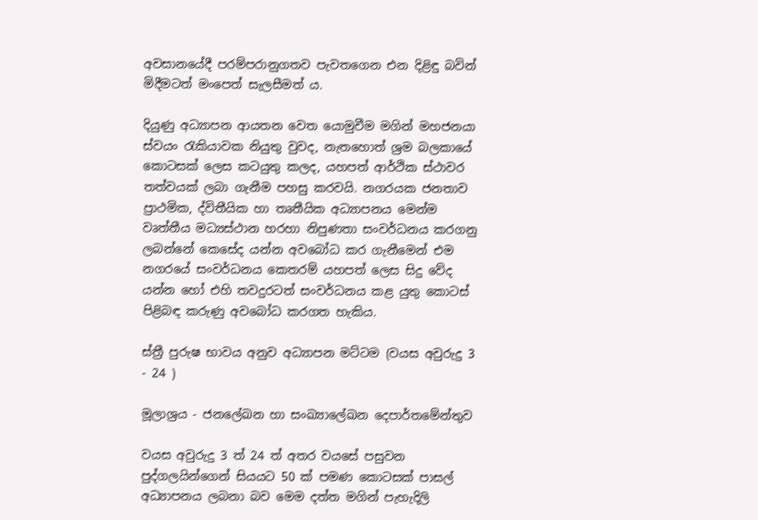අවසානයේදී පරම්පරානුගතව පැවතගෙන එන දිළිඳු බවින් මිදීමටත් මංපෙත් සැලසීමත් ය.

දියුණු අධ්‍යාපන ආයතන වෙත යොමුවීම මගින් මහජනයා ස්වයං රැකියාවක නියුතු වුවද, නැතහොත් ශ්‍රම බලකායේ කොටසක් ලෙස කටයුතු කලද, යහපත් ආර්ථික ස්ථාවර තත්වයක් ලබා ගැනීම පහසු කරවයි. නගරයක ජනතාව ප්‍රාථමික, ද්විතීයික හා තෘතීයික අධ්‍යාපනය මෙන්ම වෘත්තීය මධ්‍යස්ථාන හරහා නිපුණතා සංවර්ධනය කරගනු ලබන්නේ කෙසේද යන්න අවබෝධ කර ගැනීමෙන් එම නගරයේ සංවර්ධනය කෙතරම් යහපත් ලෙස සිදු වේද යන්න හෝ එහි තවදුරටත් සංවර්ධනය කළ යුතු කොටස් පිළිබඳ කරුණු අවබෝධ කරගත හැකිය.

ස්ත්‍රී පුරුෂ භාවය අනුව අධ්‍යාපන මට්ටම (වයස අවුරුදු 3 - 24 )

මූලාශ්‍රය - ජනලේඛන හා සංඛ්‍යාලේඛන දෙපාර්තමේන්තුව

වයස අවුරුදු 3 ත් 24 ත් අතර වයසේ පසුවන පුද්ගලයින්ගෙන් සියයට 50 ක් පමණ කොටසක් පාසල් අධ්‍යාපනය ලබනා බව මෙම දත්ත මගින් පැහැදිලි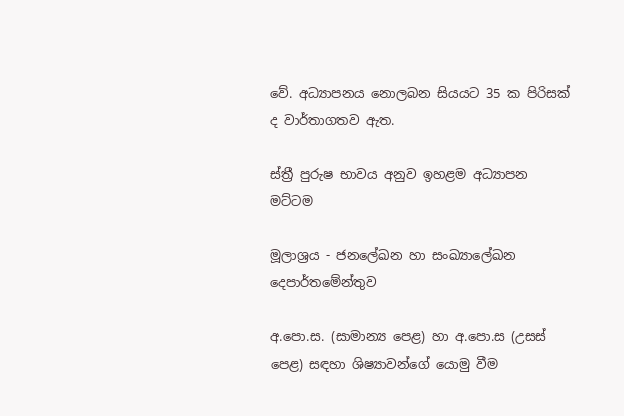වේ. අධ්‍යාපනය නොලබන සියයට 35 ක පිරිසක් ද වාර්තාගතව ඇත.

ස්ත්‍රී පුරුෂ භාවය අනුව ඉහළම අධ්‍යාපන මට්ටම

මූලාශ්‍රය - ජනලේඛන හා සංඛ්‍යාලේඛන දෙපාර්තමේන්තුව

අ.පො.ස. (සාමාන්‍ය පෙළ) හා අ.පො.ස (උසස් පෙළ) සඳහා ශිෂ්‍යාවන්ගේ යොමු වීම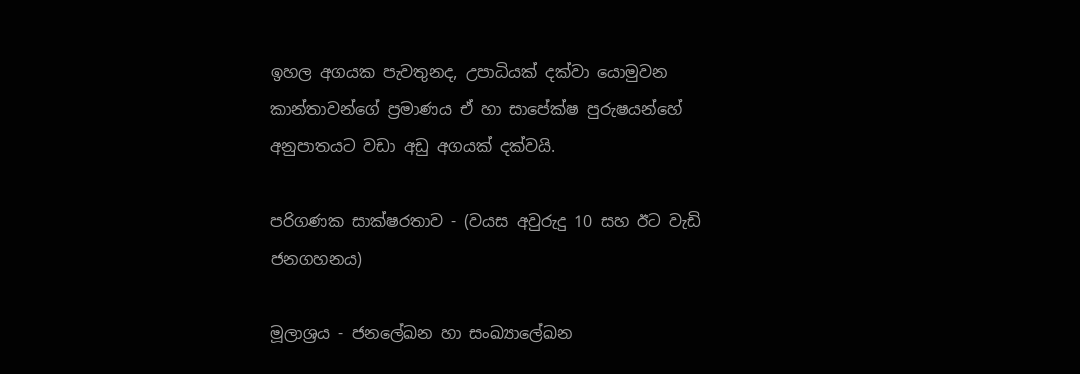ඉහල අගයක පැවතුනද, උපාධියක් දක්වා යොමුවන කාන්තාවන්ගේ ප්‍රමාණය ඒ හා සාපේක්ෂ පුරුෂයන්හේ අනුපාතයට වඩා අඩු අගයක් දක්වයි.

පරිගණක සාක්ෂරතාව - (වයස අවුරුදු 10 සහ ඊට වැඩි ජනගහනය)

මූලාශ්‍රය - ජනලේඛන හා සංඛ්‍යාලේඛන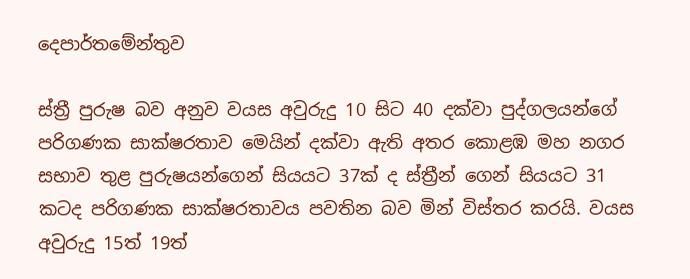දෙපාර්තමේන්තුව

ස්ත්‍රී පුරුෂ බව අනුව වයස අවුරුදු 10 සිට 40 දක්වා පුද්ගලයන්ගේ පරිගණක සාක්ෂරතාව මෙයින් දක්වා ඇති අතර කොළඹ මහ නගර සභාව තුළ පුරුෂයන්ගෙන් සියයට 37ක් ද ස්ත්‍රීන් ගෙන් සියයට 31 කටද පරිගණක සාක්ෂරතාවය පවතින බව මින් විස්තර කරයි. වයස අවුරුදු 15ත් 19ත්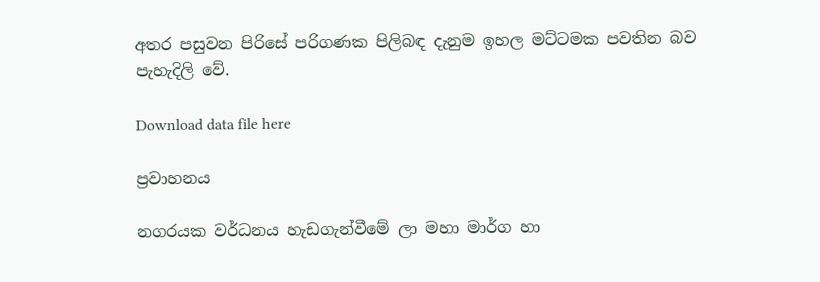අතර පසුවන පිරිසේ පරිගණක පිලිබඳ දැනුම ඉහල මට්ටමක පවතින බව පැහැදිලි වේ.

Download data file here

ප්‍රවාහනය

නගරයක වර්ධනය හැඩගැන්වීමේ ලා මහා මාර්ග හා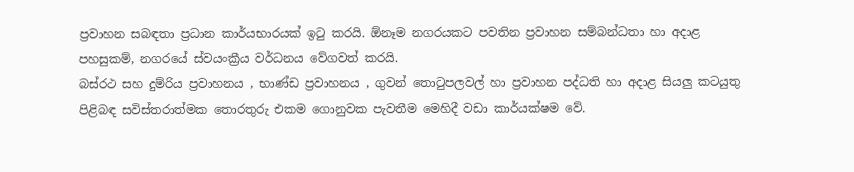ප්‍රවාහන සබඳතා ප්‍රධාන කාර්යභාරයක් ඉටු කරයි. ඕනෑම නගරයකට පවතින ප්‍රවාහන සම්බන්ධතා හා අදාළ පහසුකම්, නගරයේ ස්වයංක්‍රීය වර්ධනය වේගවත් කරයි.
බස්රථ සහ දුම්රිය ප්‍රවාහනය , භාණ්ඩ ප්‍රවාහනය , ගුවන් තොටුපලවල් හා ප්‍රවාහන පද්ධති හා අදාළ සියලු කටයුතු පිළිබඳ සවිස්තරාත්මක තොරතුරු එකම ගොනුවක පැවතීම මෙහිදී වඩා කාර්යක්ෂම වේ.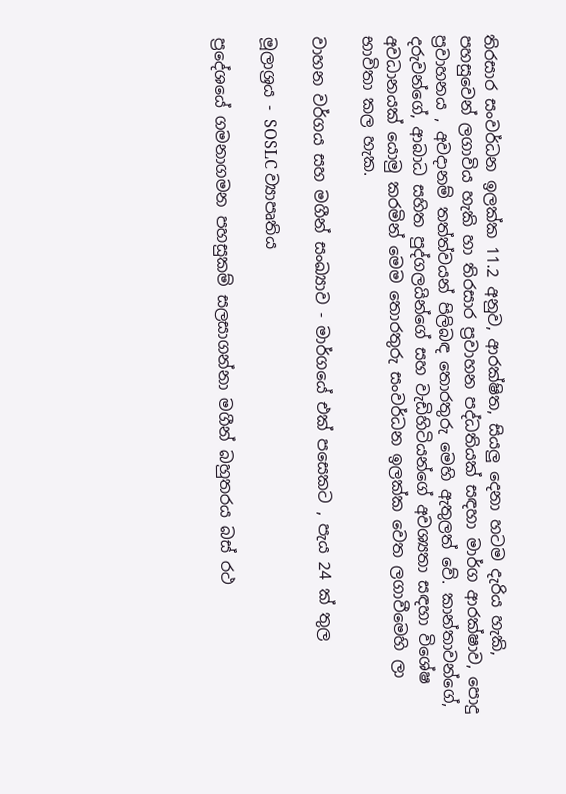තිරසාර සංවර්ධන ඉලක්ක 11.2 අනුව, ආරක්ෂිත, සියලු දෙනා හටම දැරිය හැකි, පහසුවෙන් ලගාවිය හැකි හා තිරසාර ප්‍රවාහන පද්ධතියක් සඳහා මාර්ග ආරක්ෂාව, පොදු ප්‍රවාහනය , අවදානම් තත්ත්වයන් පිලිබඳ තොරතුරු මෙහි ඇතුලත් වේ. කාන්තාවන්ගේ, දරුවන්ගේ, ආබාධ සහිත පුද්ගලයින්ගේ සහ වැඩිහිටියන්ගේ අවශ්‍යතා සඳහා විශේෂ අවධානයක් යොමු කරමින් මෙම තොරතුරු සංවර්ධන ඉලක්ක වෙත ලගාවීමෙහි ලා භාවිතා කල හැක.

වාහන වර්ගය සහ මගීන් සංඛ්‍යාව - මාර්ගයේ එක් පසෙකට , පැය 24 ක් තුල

මූලාශ්‍රය - SOSLC ව්‍යාපෘතිය

ප්‍රදේශයේ ගමනාගමන පහසුකම් සලසාගන්නා මගීන් බහුතරය බස් රථ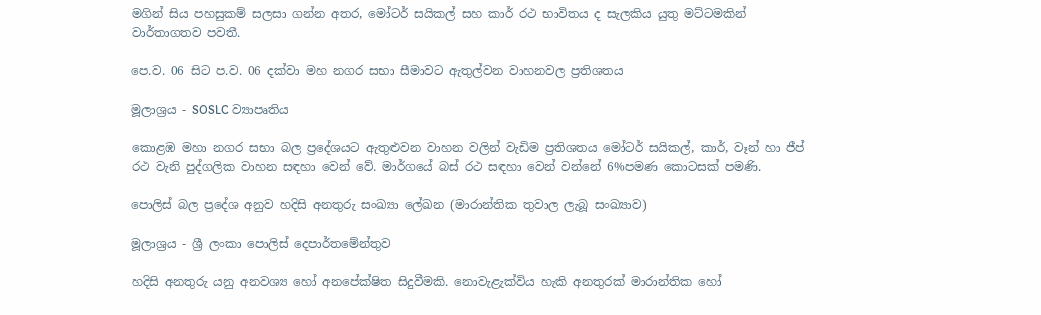මගින් සිය පහසුකම් සලසා ගන්න අතර, මෝටර් සයිකල් සහ කාර් රථ භාවිතය ද සැලකිය යුතු මට්ටමකින් වාර්තාගතව පවතී.

පෙ.ව. 06 සිට ප.ව. 06 දක්වා මහ නගර සභා සීමාවට ඇතුල්වන වාහනවල ප්‍රතිශතය

මූලාශ්‍රය - SOSLC ව්‍යාපෘතිය

කොළඹ මහා නගර සභා බල ප්‍රදේශයට ඇතුළුවන වාහන වලින් වැඩිම ප්‍රතිශතය මෝටර් සයිකල්, කාර්, වෑන් හා ජීප් රථ වැනි පුද්ගලික වාහන සඳහා වෙන් වේ. මාර්ගයේ බස් රථ සඳහා වෙන් වන්නේ 6%පමණ කොටසක් පමණි.

පොලිස් බල ප්‍රදේශ අනුව හදිසි අනතුරු සංඛ්‍යා ලේඛන (මාරාන්තික තුවාල ලැබූ සංඛ්‍යාව)

මූලාශ්‍රය - ශ්‍රී ලංකා පොලිස් දෙපාර්තමේන්තුව

හදිසි අනතුරු යනු අනවශ්‍ය හෝ අනපේක්ෂිත සිදුවීමකි. නොවැළැක්විය හැකි අනතුරක් මාරාන්තික හෝ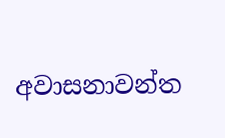අවාසනාවන්ත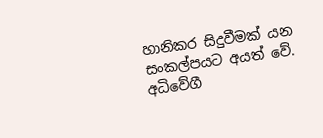හානිකර සිදුවීමක් යන සංකල්පයට අයත් වේ. අධිවේගී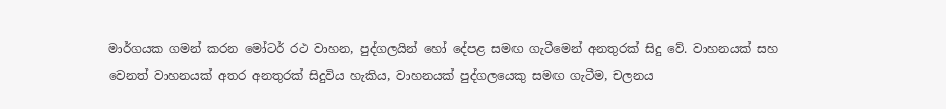මාර්ගයක ගමන් කරන මෝටර් රථ වාහන, පුද්ගලයින් හෝ දේපළ සමඟ ගැටීමෙන් අනතුරක් සිදු වේ. වාහනයක් සහ වෙනත් වාහනයක් අතර අනතුරක් සිදුවිය හැකිය, වාහනයක් පුද්ගලයෙකු සමඟ ගැටීම, චලනය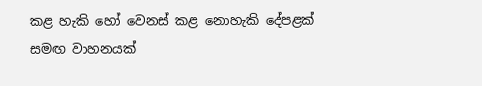කළ හැකි හෝ වෙනස් කළ නොහැකි දේපළක් සමඟ වාහනයක්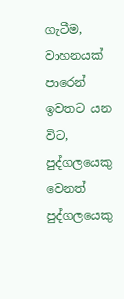ගැටීම, වාහනයක් පාරෙන් ඉවතට යන විට, පුද්ගලයෙකු වෙනත් පුද්ගලයෙකු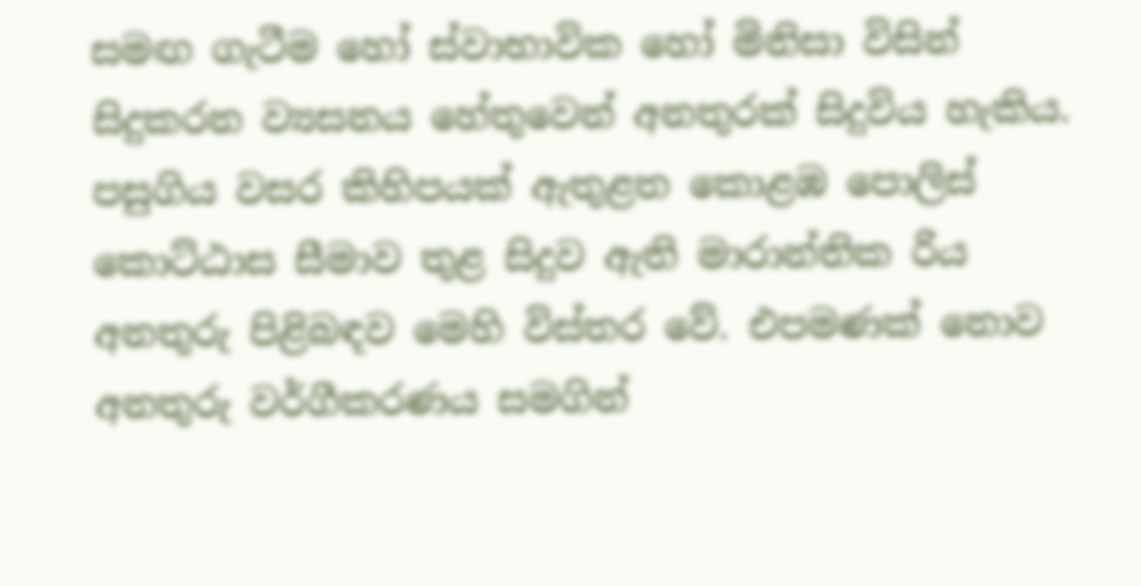සමඟ ගැටීම හෝ ස්වාභාවික හෝ මිනිසා විසින් සිදුකරන ව්‍යසනය හේතුවෙන් අනතුරක් සිදුවිය හැකිය. පසුගිය වසර කිහිපයක් ඇතුළත කොළඹ පොලිස් කොට්ඨාස සීමාව තුළ සිදුව ඇති මාරාන්තික රිය අනතුරු පිළිබඳව මෙහි විස්තර වේ. එපමණක් නොව අනතුරු වර්ගීකරණය සමගින්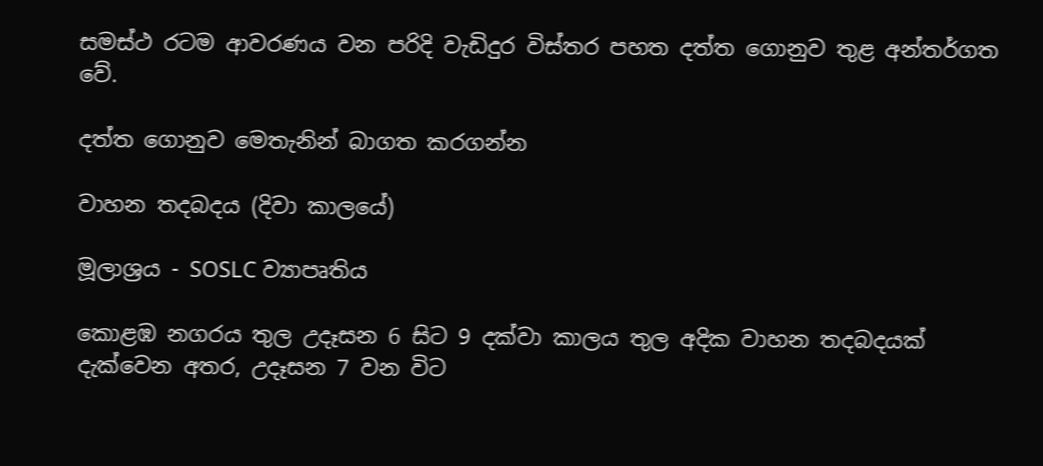සමස්ථ රටම ආවරණය වන පරිදි වැඩිදුර විස්තර පහත දත්ත ගොනුව තුළ අන්තර්ගත වේ.

දත්ත ගොනුව මෙතැනින් බාගත කරගන්න

වාහන තදබදය (දිවා කාලයේ)

මූලාශ්‍රය - SOSLC ව්‍යාපෘතිය

කොළඹ නගරය තුල උදෑසන 6 සිට 9 දක්වා කාලය තුල අදික වාහන තදබදයක් දැක්වෙන අතර, උදෑසන 7 වන විට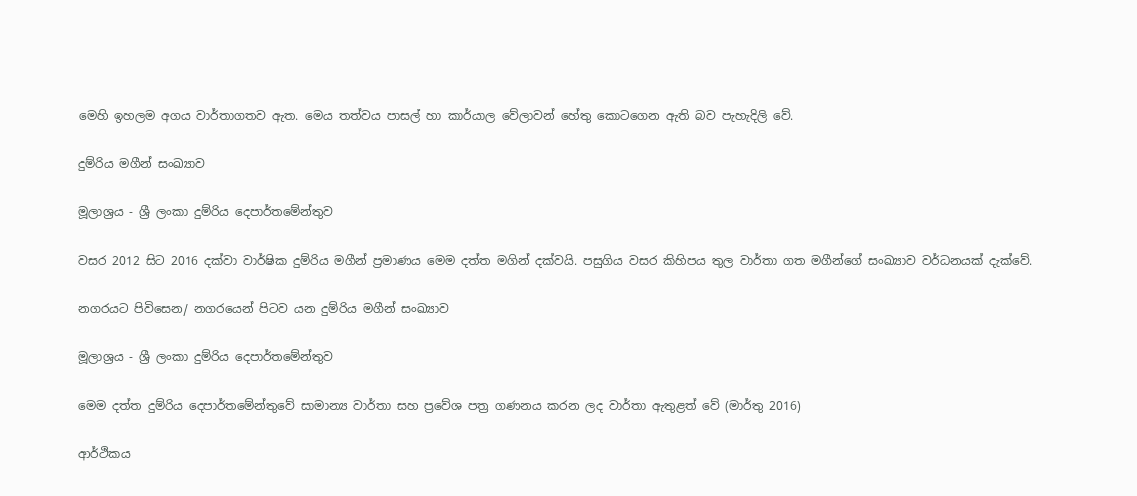මෙහි ඉහලම අගය වාර්තාගතව ඇත. මෙය තත්වය පාසල් හා කාර්යාල වේලාවන් හේතු කොටගෙන ඇති බව පැහැදිලි වේ.

දුම්රිය මගීන් සංඛ්‍යාව

මූලාශ්‍රය - ශ්‍රී ලංකා දුම්රිය දෙපාර්තමේන්තුව

වසර 2012 සිට 2016 දක්වා වාර්ෂික දුම්රිය මගීන් ප්‍රමාණය මෙම දත්ත මගින් දක්වයි. පසුගිය වසර කිහිපය තුල වාර්තා ගත මගීන්ගේ සංඛ්‍යාව වර්ධනයක් දැක්වේ.

නගරයට පිවිසෙන/ නගරයෙන් පිටව යන දුම්රිය මගීන් සංඛ්‍යාව

මූලාශ්‍රය - ශ්‍රී ලංකා දුම්රිය දෙපාර්තමේන්තුව

මෙම දත්ත දුම්රිය දෙපාර්තමේන්තුවේ සාමාන්‍ය වාර්තා සහ ප්‍රවේශ පත්‍ර ගණනය කරන ලද වාර්තා ඇතුළත් වේ (මාර්තු 2016)

ආර්ථිකය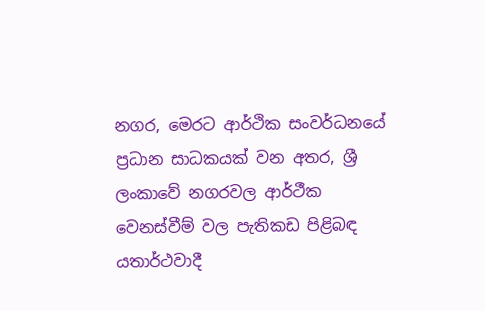නගර, මෙරට ආර්ථික සංවර්ධනයේ ප්‍රධාන සාධකයක් වන අතර, ශ්‍රී ලංකාවේ නගරවල ආර්ථීක වෙනස්වීම් වල පැතිකඩ පිළිබඳ යතාර්ථවාදී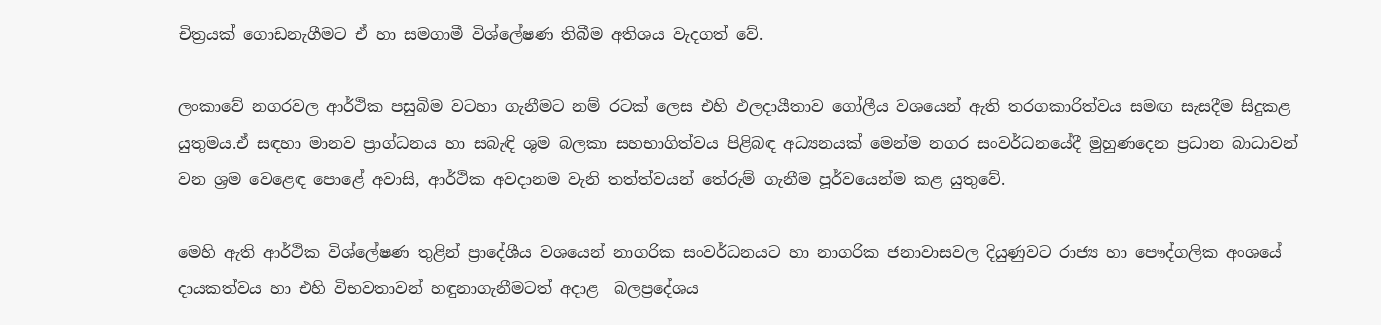චිත්‍රයක් ගොඩනැගීමට ඒ හා සමගාමී විශ්ලේෂණ තිබීම අතිශය වැදගත් වේ.

ලංකාවේ නගරවල ආර්ථික පසුබිම වටහා ගැනීමට නම් රටක් ලෙස එහි ඵලදායීතාව ගෝලීය වශයෙන් ඇති තරගකාරිත්වය සමඟ සැසදීම සිදුකළ යුතුමය.ඒ සඳහා මානව ප්‍රාග්ධනය හා සබැඳි ශුම බලකා සහභාගිත්වය පිළිබඳ අධ්‍යනයක් මෙන්ම නගර සංවර්ධනයේදී මුහුණදෙන ප්‍රධාන බාධාවන් වන ශ්‍රම වෙළෙඳ පොළේ අවාසි, ආර්ථික අවදානම වැනි තත්ත්වයන් තේරුම් ගැනීම පූර්වයෙන්ම කළ යුතුවේ.

මෙහි ඇති ආර්ථික විශ්ලේෂණ තුළින් ප්‍රාදේශීය වශයෙන් නාගරික සංවර්ධනයට හා නාගරික ජනාවාසවල දියුණුවට රාජ්‍ය හා පෞද්ගලික අංශයේ දායකත්වය හා එහි විභවතාවන් හඳුනාගැනීමටත් අදාළ  බලප්‍රදේශය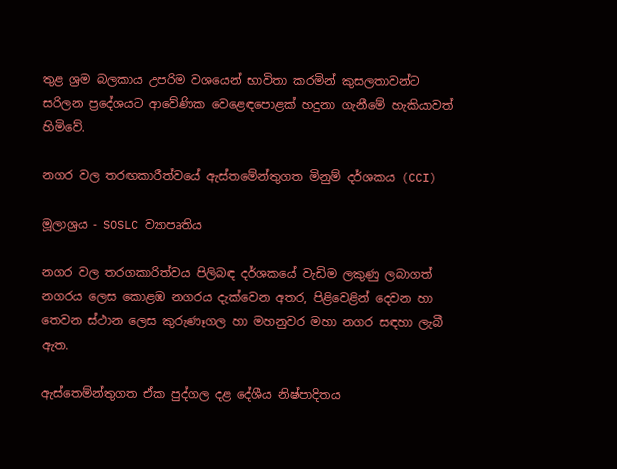තුළ ශ්‍රම බලකාය උපරිම වශයෙන් භාවිතා කරමින් කුසලතාවන්ට සරිලන ප්‍රදේශයට ආවේණික වෙළෙඳපොළක් හදුනා ගැනීමේ හැකියාවත් හිමිවේ.

නගර වල තරඟකාරීත්වයේ ඇස්තමේන්තුගත මිනුම් දර්ශකය (CCI)

මූලාශ්‍රය - SOSLC ව්‍යාපෘතිය

නගර වල තරගකාරිත්වය පිලිබඳ දර්ශකයේ වැඩිම ලකුණු ලබාගත් නගරය ලෙස කොළඹ නගරය දැක්වෙන අතර, පිළිවෙළින් දෙවන හා තෙවන ස්ථාන ලෙස කුරුණෑගල හා මහනුවර මහා නගර සඳහා ලැබී ඇත.

ඇස්තෙම්න්තුගත ඒක පුද්ගල දළ දේශීය නිෂ්පාදිතය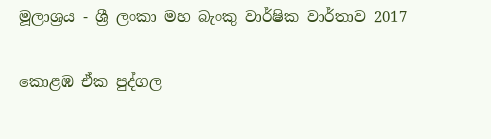මූලාශ්‍රය - ශ්‍රී ලංකා මහ බැංකු වාර්ෂික වාර්තාව 2017

කොළඹ ඒක පුද්ගල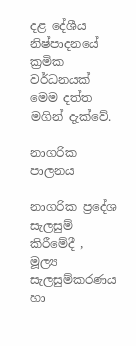දළ දේශීය නිෂ්පාදනයේ ක්‍රමික වර්ධනයක් මෙම දත්ත මගින් දැක්වේ.

නාගරික පාලනය

නාගරික ප්‍රදේශ සැලසුම් කිරීමේදී , මූල්‍ය සැලසුම්කරණය හා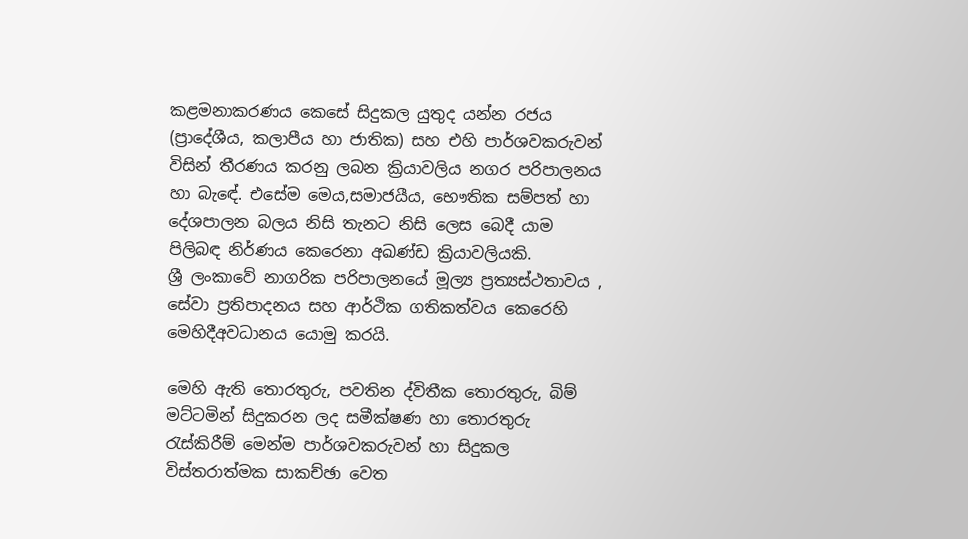කළමනාකරණය කෙසේ සිදුකල යුතුද යන්න රජය (ප්‍රාදේශීය, කලාපීය හා ජාතික) සහ එහි පාර්ශවකරුවන් විසින් තීරණය කරනු ලබන ක්‍රියාවලිය නගර පරිපාලනය හා බැඳේ. එසේම මෙය,සමාජයීය, භෞතික සම්පත් හා දේශපාලන බලය නිසි තැනට නිසි ලෙස බෙදී යාම පිලිබඳ නිර්ණය කෙරෙනා අඛණ්ඩ ක්‍රියාවලියකි.
ශ්‍රී ලංකාවේ නාගරික පරිපාලනයේ මූල්‍ය ප්‍රත්‍යස්ථතාවය , සේවා ප්‍රතිපාදනය සහ ආර්ථික ගතිකත්වය කෙරෙහි මෙහිදීඅවධානය යොමු කරයි.

මෙහි ඇති තොරතුරු, පවතින ද්විතීක තොරතුරු, බිම් මට්ටමින් සිදුකරන ලද සමීක්ෂණ හා තොරතුරු රැස්කිරීම් මෙන්ම පාර්ශවකරුවන් හා සිදුකල විස්තරාත්මක සාකච්ඡා වෙත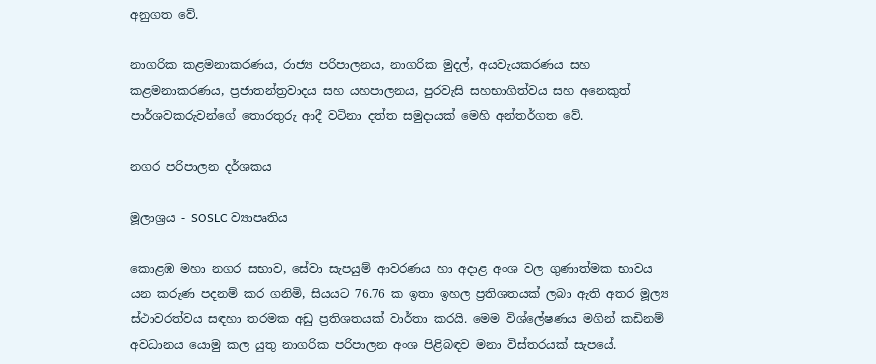අනුගත වේ.

නාගරික කළමනාකරණය, රාජ්‍ය පරිපාලනය, නාගරික මුදල්, අයවැයකරණය සහ කළමනාකරණය, ප්‍රජාතන්ත්‍රවාදය සහ යහපාලනය, පුරවැසි සහභාගිත්වය සහ අනෙකුත් පාර්ශවකරුවන්ගේ තොරතුරු ආදී වටිනා දත්ත සමුදායක් මෙහි අන්තර්ගත වේ.

නගර පරිපාලන දර්ශකය

මූලාශ්‍රය - SOSLC ව්‍යාපෘතිය

කොළඹ මහා නගර සභාව, සේවා සැපයුම් ආවරණය හා අදාළ අංශ වල ගුණාත්මක භාවය යන කරුණ පදනම් කර ගනිමි, සියයට 76.76 ක ඉතා ඉහල ප්‍රතිශතයක් ලබා ඇති අතර මූල්‍ය ස්ථාවරත්වය සඳහා තරමක අඩු ප්‍රතිශතයක් වාර්තා කරයි. මෙම විශ්ලේෂණය මගින් කඩිනම් අවධානය යොමු කල යුතු නාගරික පරිපාලන අංශ පිළිබඳව මනා විස්තරයක් සැපයේ.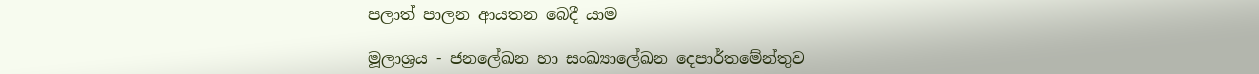පලාත් පාලන ආයතන බෙදී යාම

මූලාශ්‍රය - ජනලේඛන හා සංඛ්‍යාලේඛන දෙපාර්තමේන්තුව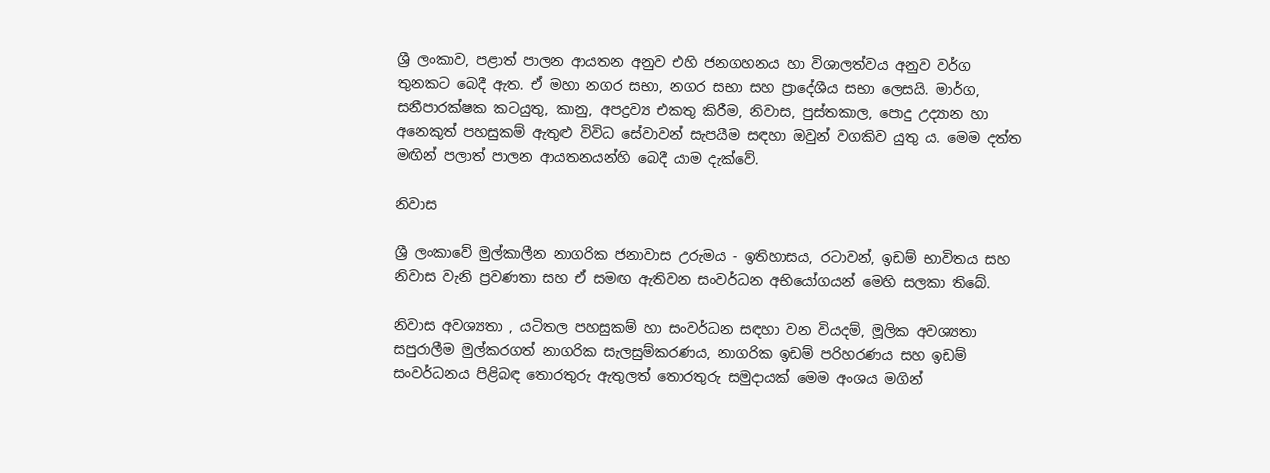ශ්‍රී ලංකාව, පළාත් පාලන ආයතන අනුව එහි ජනගහනය හා විශාලත්වය අනුව වර්ග තුනකට බෙදී ඇත. ඒ මහා නගර සභා, නගර සභා සහ ප්‍රාදේශීය සභා ලෙසයි. මාර්ග, සනීපාරක්ෂක කටයුතු, කානු, අපද්‍රව්‍ය එකතු කිරීම, නිවාස, පුස්තකාල, පොදු උද්‍යාන හා අනෙකුත් පහසුකම් ඇතුළු විවිධ සේවාවන් සැපයීම සඳහා ඔවුන් වගකිව යුතු ය. මෙම දත්ත මඟින් පලාත් පාලන ආයතනයන්හි බෙදී යාම දැක්වේ.

නිවාස

ශ්‍රී ලංකාවේ මුල්කාලීන නාගරික ජනාවාස උරුමය - ඉතිහාසය, රටාවන්, ඉඩම් භාවිතය සහ නිවාස වැනි ප්‍රවණතා සහ ඒ සමඟ ඇතිවන සංවර්ධන අභියෝගයන් මෙහි සලකා තිබේ.

නිවාස අවශ්‍යතා , යටිතල පහසුකම් හා සංවර්ධන සඳහා වන වියදම්, මූලික අවශ්‍යතා සපුරාලීම මුල්කරගත් නාගරික සැලසුම්කරණය, නාගරික ඉඩම් පරිහරණය සහ ඉඩම් සංවර්ධනය පිළිබඳ තොරතුරු ඇතුලත් තොරතුරු සමුදායක් මෙම අංශය මගින්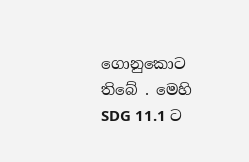ගොනුකොට තිබේ . මෙහි SDG 11.1 ට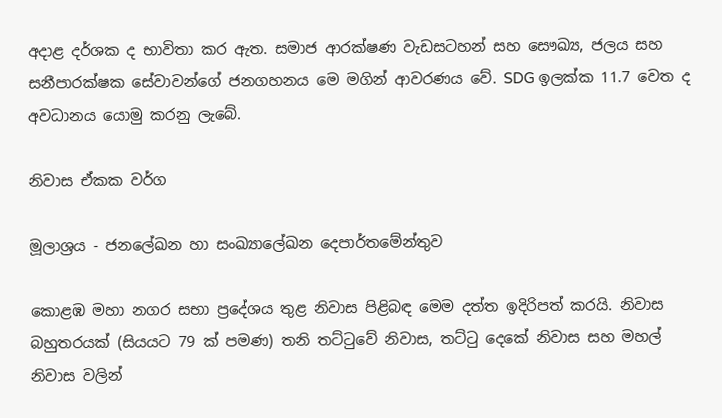අදාළ දර්ශක ද භාවිතා කර ඇත. සමාජ ආරක්ෂණ වැඩසටහන් සහ සෞඛ්‍ය, ජලය සහ සනීපාරක්ෂක සේවාවන්ගේ ජනගහනය මෙ මගින් ආවරණය වේ. SDG ඉලක්ක 11.7 වෙත ද අවධානය යොමු කරනු ලැබේ.

නිවාස ඒකක වර්ග

මූලාශ්‍රය - ජනලේඛන හා සංඛ්‍යාලේඛන දෙපාර්තමේන්තුව

කොළඹ මහා නගර සභා ප්‍රදේශය තුළ නිවාස පිළිබඳ මෙම දත්ත ඉදිරිපත් කරයි. නිවාස බහුතරයක් (සියයට 79 ක් පමණ) තනි තට්ටුවේ නිවාස, තට්ටු දෙකේ නිවාස සහ මහල් නිවාස වලින්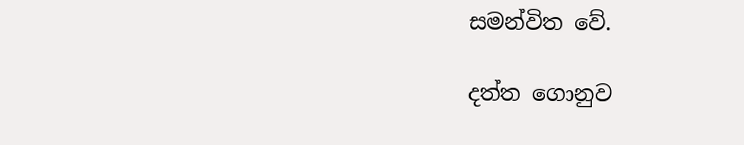සමන්විත වේ.

දත්ත ගොනුව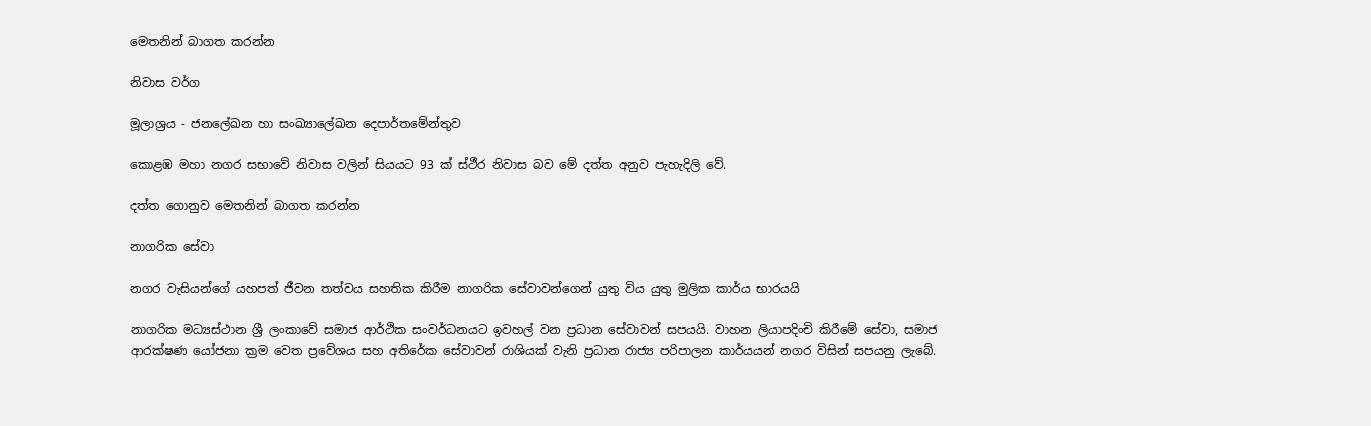මෙතනින් බාගත කරන්න

නිවාස වර්ග

මූලාශ්‍රය - ජනලේඛන හා සංඛ්‍යාලේඛන දෙපාර්තමේන්තුව

කොළඹ මහා නගර සභාවේ නිවාස වලින් සියයට 93 ක් ස්ථීර නිවාස බව මේ දත්ත අනුව පැහැදිලි වේ.

දත්ත ගොනුව මෙතනින් බාගත කරන්න

නාගරික සේවා

නගර වැසියන්ගේ යහපත් ජීවන තත්වය සහතික කිරීම නාගරික සේවාවන්ගෙන් යුතු විය යුතු මුලික කාර්ය භාරයයි

නාගරික මධ්‍යස්ථාන ශ්‍රී ලංකාවේ සමාජ ආර්ථික සංවර්ධනයට ඉවහල් වන ප්‍රධාන සේවාවන් සපයයි. වාහන ලියාපදිංචි කිරීමේ සේවා, සමාජ ආරක්ෂණ යෝජනා ක්‍රම වෙත ප්‍රවේශය සහ අතිරේක සේවාවන් රාශියක් වැනි ප්‍රධාන රාජ්‍ය පරිපාලන කාර්යයන් නගර විසින් සපයනු ලැබේ.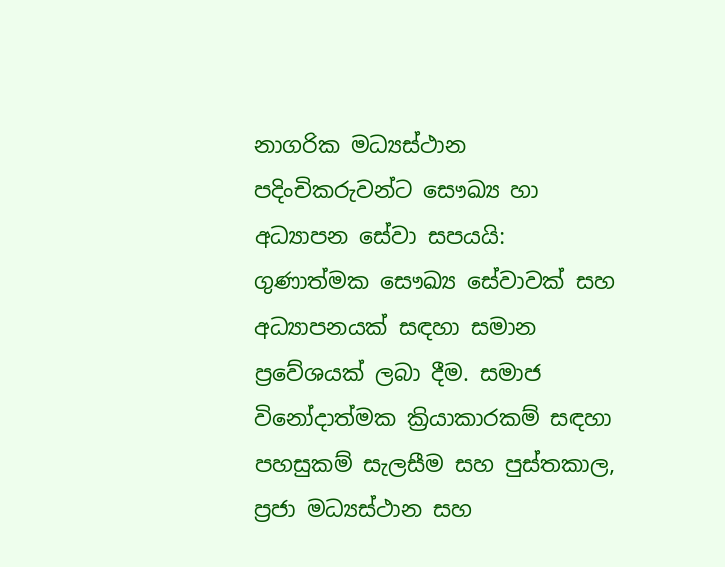නාගරික මධ්‍යස්ථාන පදිංචිකරුවන්ට සෞඛ්‍ය හා අධ්‍යාපන සේවා සපයයි: ගුණාත්මක සෞඛ්‍ය සේවාවක් සහ අධ්‍යාපනයක් සඳහා සමාන ප්‍රවේශයක් ලබා දීම. සමාජ විනෝදාත්මක ක්‍රියාකාරකම් සඳහා පහසුකම් සැලසීම සහ පුස්තකාල, ප්‍රජා මධ්‍යස්ථාන සහ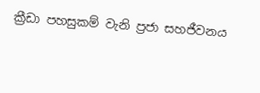ක්‍රීඩා පහසුකම් වැනි ප්‍රජා සහජීවනය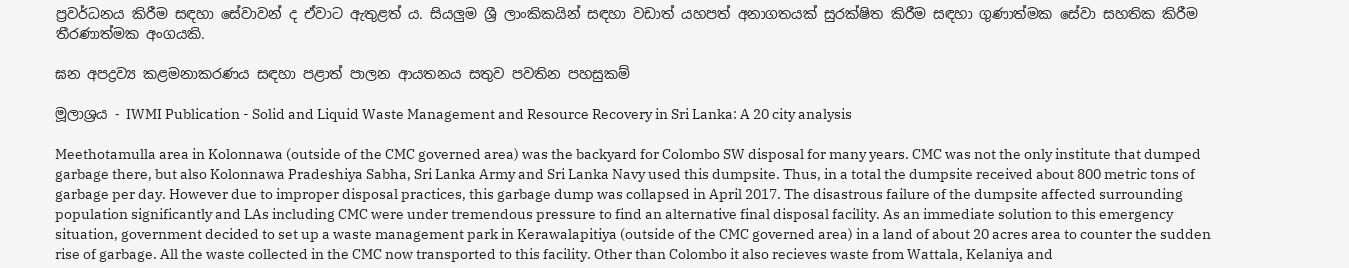ප්‍රවර්ධනය කිරීම සඳහා සේවාවන් ද ඒවාට ඇතුළත් ය. සියලුම ශ්‍රී ලාංකිකයින් සඳහා වඩාත් යහපත් අනාගතයක් සුරක්ෂිත කිරීම සඳහා ගුණාත්මක සේවා සහතික කිරීම තීරණාත්මක අංගයකි.

ඝන අපද්‍රව්‍ය කළමනාකරණය සඳහා පළාත් පාලන ආයතනය සතුව පවතින පහසුකම්

මූලාශ්‍රය - IWMI Publication - Solid and Liquid Waste Management and Resource Recovery in Sri Lanka: A 20 city analysis

Meethotamulla area in Kolonnawa (outside of the CMC governed area) was the backyard for Colombo SW disposal for many years. CMC was not the only institute that dumped garbage there, but also Kolonnawa Pradeshiya Sabha, Sri Lanka Army and Sri Lanka Navy used this dumpsite. Thus, in a total the dumpsite received about 800 metric tons of garbage per day. However due to improper disposal practices, this garbage dump was collapsed in April 2017. The disastrous failure of the dumpsite affected surrounding population significantly and LAs including CMC were under tremendous pressure to find an alternative final disposal facility. As an immediate solution to this emergency situation, government decided to set up a waste management park in Kerawalapitiya (outside of the CMC governed area) in a land of about 20 acres area to counter the sudden rise of garbage. All the waste collected in the CMC now transported to this facility. Other than Colombo it also recieves waste from Wattala, Kelaniya and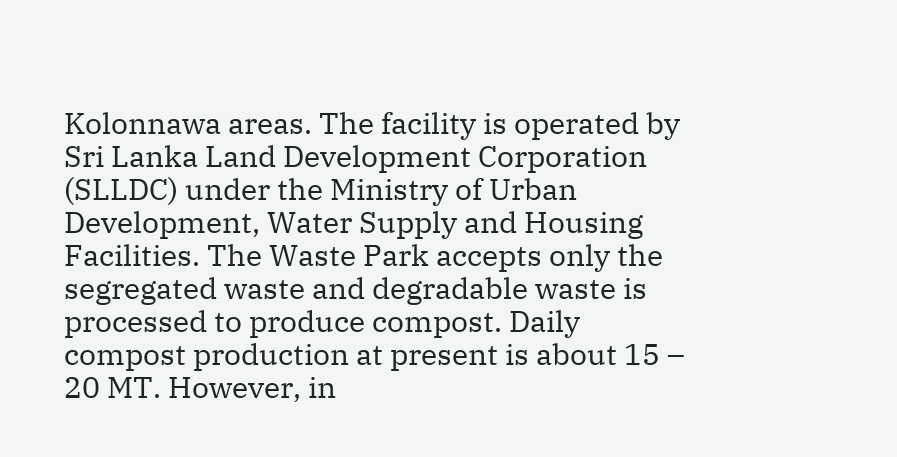Kolonnawa areas. The facility is operated by Sri Lanka Land Development Corporation (SLLDC) under the Ministry of Urban Development, Water Supply and Housing Facilities. The Waste Park accepts only the segregated waste and degradable waste is processed to produce compost. Daily compost production at present is about 15 – 20 MT. However, in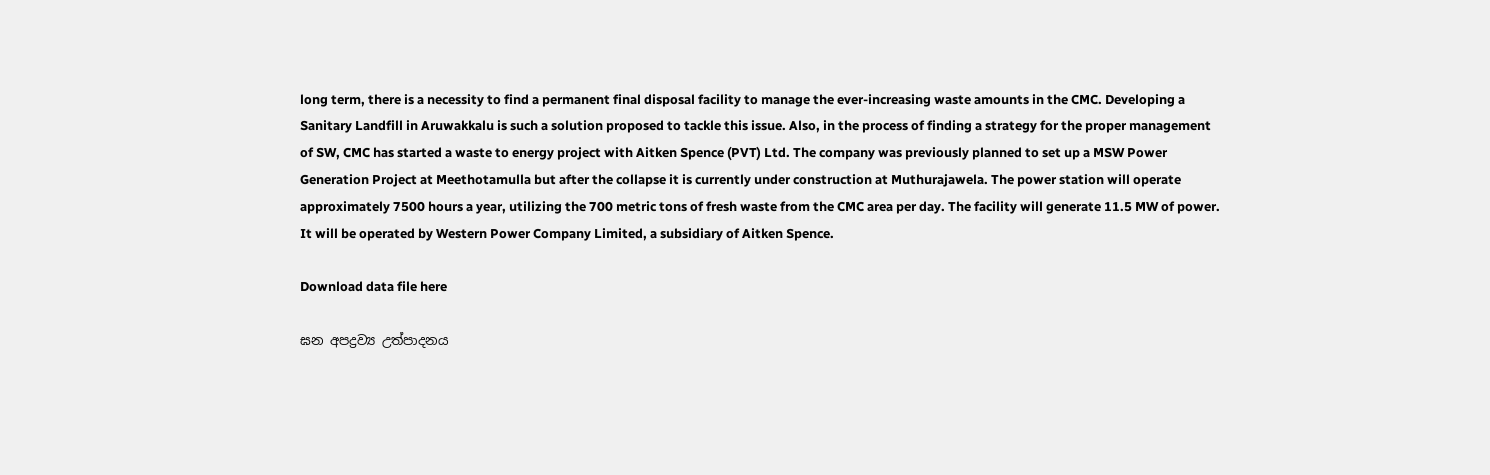long term, there is a necessity to find a permanent final disposal facility to manage the ever-increasing waste amounts in the CMC. Developing a Sanitary Landfill in Aruwakkalu is such a solution proposed to tackle this issue. Also, in the process of finding a strategy for the proper management of SW, CMC has started a waste to energy project with Aitken Spence (PVT) Ltd. The company was previously planned to set up a MSW Power Generation Project at Meethotamulla but after the collapse it is currently under construction at Muthurajawela. The power station will operate approximately 7500 hours a year, utilizing the 700 metric tons of fresh waste from the CMC area per day. The facility will generate 11.5 MW of power. It will be operated by Western Power Company Limited, a subsidiary of Aitken Spence.

Download data file here

ඝන අපද්‍රව්‍ය උත්පාදනය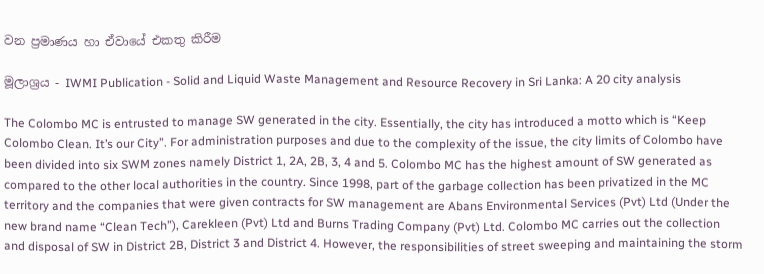වන ප්‍රමාණය හා ඒවායේ එකතු කිරීම

මූලාශ්‍රය - IWMI Publication - Solid and Liquid Waste Management and Resource Recovery in Sri Lanka: A 20 city analysis

The Colombo MC is entrusted to manage SW generated in the city. Essentially, the city has introduced a motto which is “Keep Colombo Clean. It’s our City”. For administration purposes and due to the complexity of the issue, the city limits of Colombo have been divided into six SWM zones namely District 1, 2A, 2B, 3, 4 and 5. Colombo MC has the highest amount of SW generated as compared to the other local authorities in the country. Since 1998, part of the garbage collection has been privatized in the MC territory and the companies that were given contracts for SW management are Abans Environmental Services (Pvt) Ltd (Under the new brand name “Clean Tech”), Carekleen (Pvt) Ltd and Burns Trading Company (Pvt) Ltd. Colombo MC carries out the collection and disposal of SW in District 2B, District 3 and District 4. However, the responsibilities of street sweeping and maintaining the storm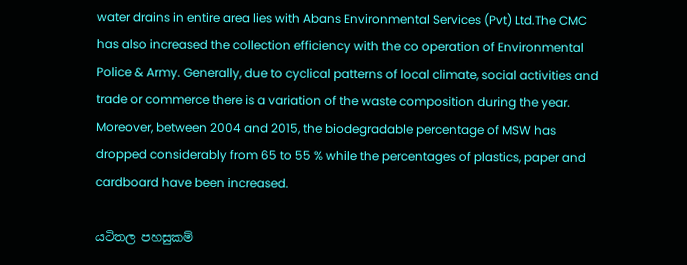water drains in entire area lies with Abans Environmental Services (Pvt) Ltd.The CMC has also increased the collection efficiency with the co operation of Environmental Police & Army. Generally, due to cyclical patterns of local climate, social activities and trade or commerce there is a variation of the waste composition during the year. Moreover, between 2004 and 2015, the biodegradable percentage of MSW has dropped considerably from 65 to 55 % while the percentages of plastics, paper and cardboard have been increased.

යටිතල පහසුකම්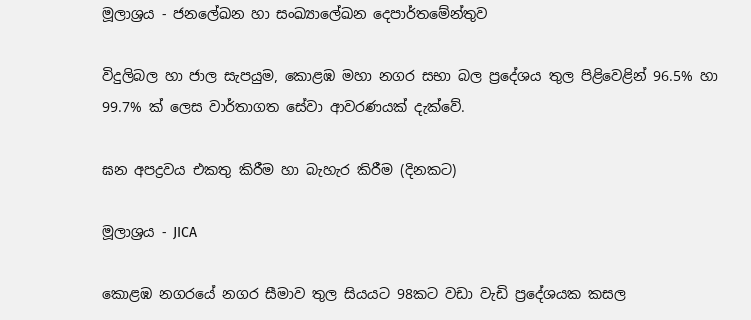මූලාශ්‍රය - ජනලේඛන හා සංඛ්‍යාලේඛන දෙපාර්තමේන්තුව

විදුලිබල හා ජාල සැපයුම, කොළඹ මහා නගර සභා බල ප්‍රදේශය තුල පිළිවෙළින් 96.5% හා 99.7% ක් ලෙස වාර්තාගත සේවා ආවරණයක් දැක්වේ.

ඝන අපද්‍රවය එකතු කිරීම හා බැහැර කිරීම (දිනකට)

මූලාශ්‍රය - JICA

කොළඹ නගරයේ නගර සීමාව තුල සියයට 98කට වඩා වැඩි ප්‍රදේශයක කසල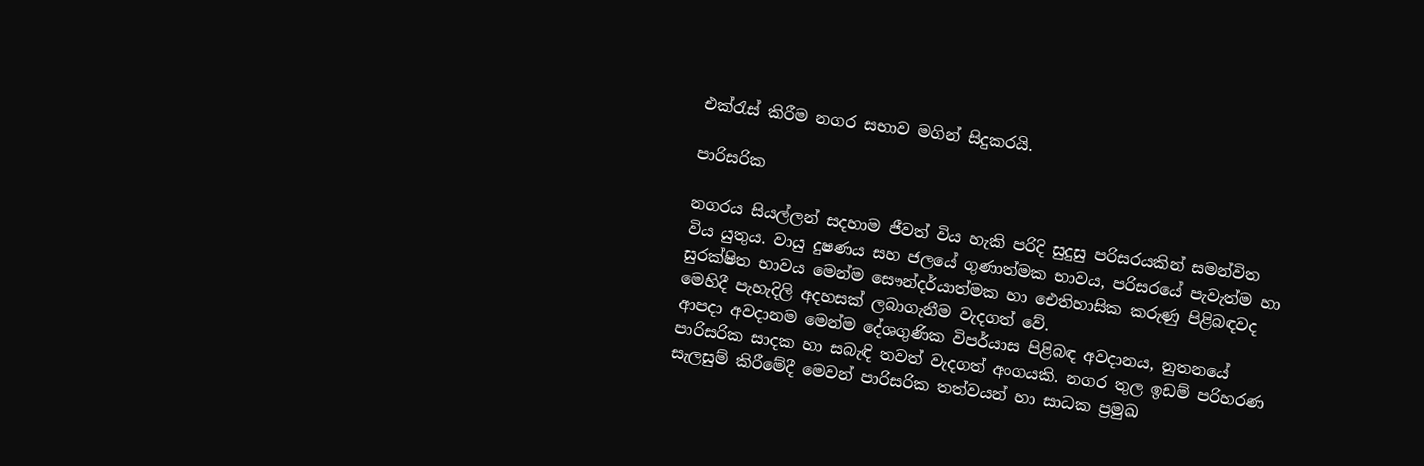එක්රැස් කිරීම නගර සභාව මගින් සිදුකරයි.

පාරිසරික

නගරය සියල්ලන් සදහාම ජීවත් විය හැකි පරිදි සුදුසු පරිසරයකින් සමන්විත විය යුතුය. වායු දුෂණය සහ ජලයේ ගුණාත්මක භාවය, පරිසරයේ පැවැත්ම හා සුරක්ෂිත භාවය මෙන්ම සෞන්දර්යාත්මක හා ඓතිහාසික කරුණු පිළිබඳවද මෙහිදී පැහැදිලි අදහසක් ලබාගැනීම වැදගත් වේ.
ආපදා අවදානම මෙන්ම දේශගුණික විපර්යාස පිළිබඳ අවදානය, නුතනයේ පාරිසරික සාදක හා සබැඳි තවත් වැදගත් අංගයකි. නගර තුල ඉඩම් පරිහරණ සැලසුම් කිරීමේදී මෙවන් පාරිසරික තත්වයන් හා සාධක ප්‍රමුඛ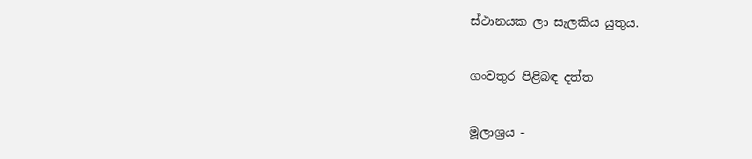ස්ථානයක ලා සැලකිය යුතුය.

ගංවතුර පිළිබඳ දත්ත

මූලාශ්‍රය -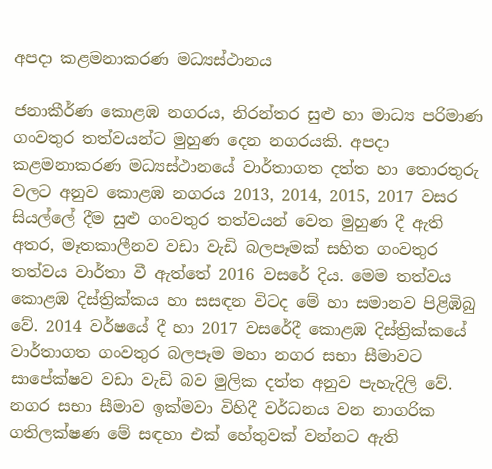අපදා කළමනාකරණ මධ්‍යස්ථානය

ජනාකීර්ණ කොළඹ නගරය, නිරන්තර සුළු හා මාධ්‍ය පරිමාණ ගංවතුර තත්වයන්ට මුහුණ දෙන නගරයකි. අපදා කළමනාකරණ මධ්‍යස්ථානයේ වාර්තාගත දත්ත හා තොරතුරු වලට අනුව කොළඹ නගරය 2013, 2014, 2015, 2017 වසර සියල්ලේ දීම සුළු ගංවතුර තත්වයන් වෙත මුහුණ දී ඇති අතර, මෑතකාලීනව වඩා වැඩි බලපෑමක් සහිත ගංවතුර තත්වය වාර්තා වී ඇත්තේ 2016 වසරේ දිය. මෙම තත්වය කොළඹ දිස්ත්‍රික්කය හා සසඳන විටද මේ හා සමානව පිළිඹිබු වේ. 2014 වර්ෂයේ දී හා 2017 වසරේදී කොළඹ දිස්ත්‍රික්කයේ වාර්තාගත ගංවතුර බලපෑම මහා නගර සභා සීමාවට සාපේක්ෂව වඩා වැඩි බව මුලික දත්ත අනුව පැහැදිලි වේ. නගර සභා සීමාව ඉක්මවා විහිදී වර්ධනය වන නාගරික ගතිලක්ෂණ මේ සඳහා එක් හේතුවක් වන්නට ඇති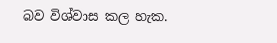බව විශ්වාස කල හැක.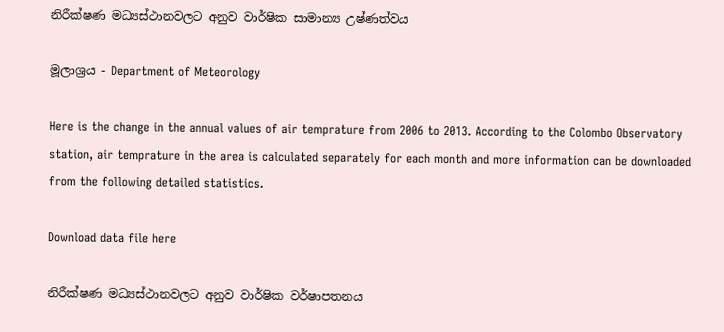නිරීක්ෂණ මධ්‍යස්ථානවලට අනුව වාර්ෂික සාමාන්‍ය උෂ්ණත්වය

මූලාශ්‍රය - Department of Meteorology

Here is the change in the annual values of air temprature from 2006 to 2013. According to the Colombo Observatory station, air temprature in the area is calculated separately for each month and more information can be downloaded from the following detailed statistics.

Download data file here

නිරීක්ෂණ මධ්‍යස්ථානවලට අනුව වාර්ෂික වර්ෂාපතනය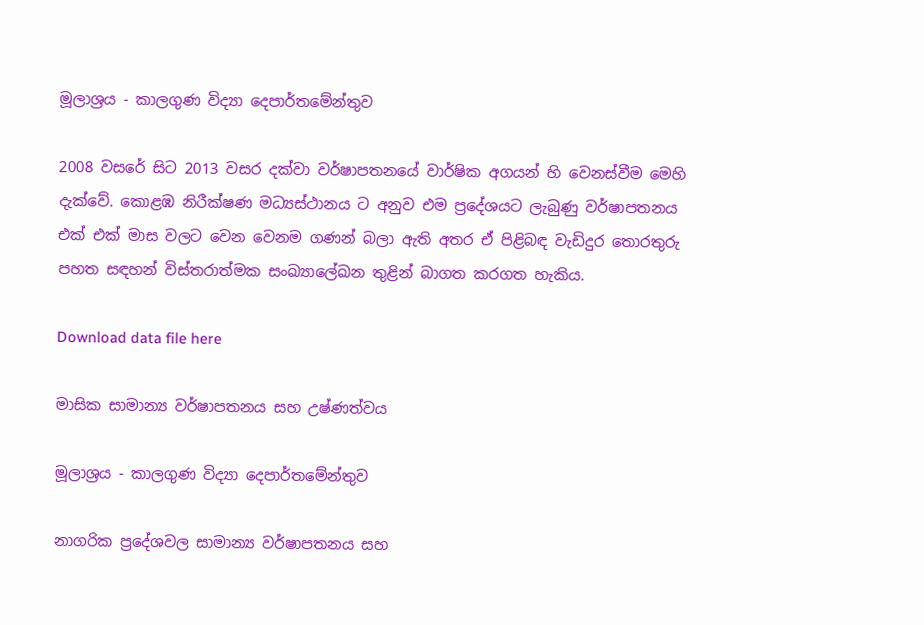මූලාශ්‍රය - කාලගුණ විද්‍යා දෙපාර්තමේන්තුව

2008 වසරේ සිට 2013 වසර දක්වා වර්ෂාපතනයේ වාර්ෂික අගයන් හි වෙනස්වීම මෙහි දැක්වේ. කොළඹ නිරීක්ෂණ මධ්‍යස්ථානය ට අනුව එම ප්‍රදේශයට ලැබුණු වර්ෂාපතනය එක් එක් මාස වලට වෙන වෙනම ගණන් බලා ඇති අතර ඒ පිළිබඳ වැඩිදුර තොරතුරු පහත සඳහන් විස්තරාත්මක සංඛ්‍යාලේඛන තුළින් බාගත කරගත හැකිය.

Download data file here

මාසික සාමාන්‍ය වර්ෂාපතනය සහ උෂ්ණත්වය

මූලාශ්‍රය - කාලගුණ විද්‍යා දෙපාර්තමේන්තුව

නාගරික ප්‍රදේශවල සාමාන්‍ය වර්ෂාපතනය සහ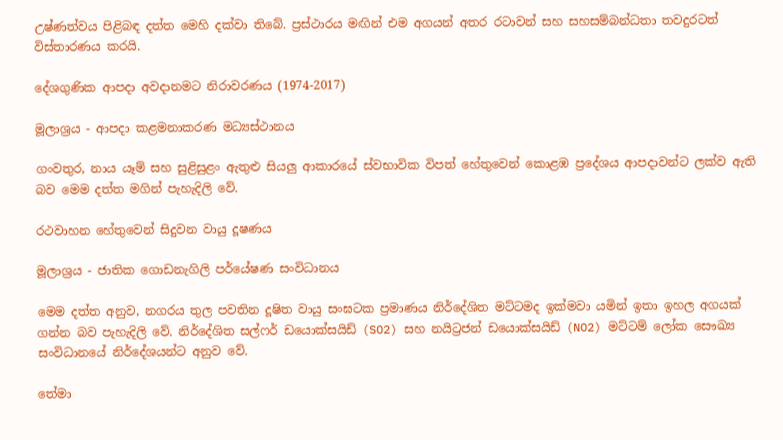උෂ්ණත්වය පිළිබඳ දත්ත මෙහි දක්වා තිබේ. ප්‍රස්ථාරය මඟින් එම අගයන් අතර රටාවන් සහ සහසම්බන්ධතා තවදුරටත් විස්තාරණය කරයි.

දේශගුණික ආපදා අවදානමට නිරාවරණය (1974-2017)

මූලාශ්‍රය - ආපදා කළමනාකරණ මධ්‍යස්ථානය

ගංවතුර, නාය යෑම් සහ සුළිසුළං ඇතුළු සියලු ආකාරයේ ස්වභාවික විපත් හේතුවෙන් කොළඹ ප්‍රදේශය ආපදාවන්ට ලක්ව ඇති බව මෙම දත්ත මගින් පැහැදිලි වේ.

රථවාහන හේතුවෙන් සිදුවන වායු දූෂණය

මූලාශ්‍රය - ජාතික ගොඩනැගිලි පර්යේෂණ සංවිධානය

මෙම දත්ත අනුව, නගරය තුල පවතින දූෂිත වායු සංඝටක ප්‍රමාණය නිර්දේශිත මට්ටමද ඉක්මවා යමින් ඉතා ඉහල අගයක් ගන්න බව පැහැදිලි වේ. නිර්දේශිත සල්ෆර් ඩයොක්සයිඩ් (SO2) සහ නයිට්‍රජන් ඩයොක්සයිඩ් (NO2) මට්ටම් ලෝක සෞඛ්‍ය සංවිධානයේ නිර්දේශයන්ට අනුව වේ.

තේමා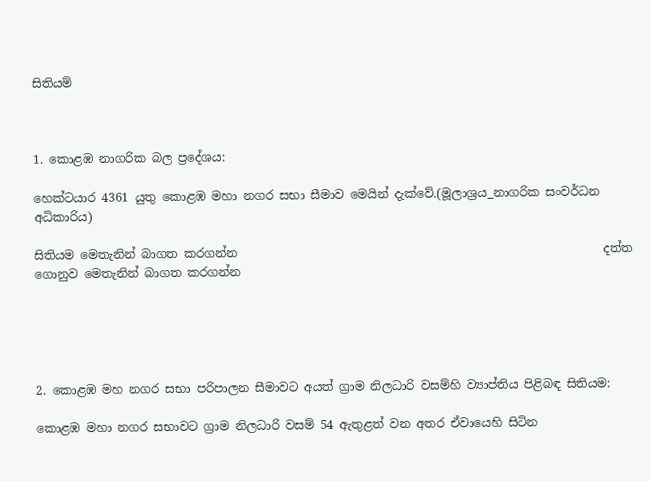සිතියම්



1. කොළඹ නාගරික බල ප්‍රදේශය:

හෙක්ටයාර 4361 යුතු කොළඹ මහා නගර සභා සීමාව මෙයින් දැක්වේ.(මූලාශ්‍රය_නාගරික සංවර්ධන අධිකාරිය)

සිතියම මෙතැනින් බාගත කරගන්න                                                             දත්ත ගොනුව මෙතැනින් බාගත කරගන්න





2. කොළඹ මහ නගර සභා පරිපාලන සීමාවට අයත් ග්‍රාම නිලධාරි වසම්හි ව්‍යාප්තිය පිළිබඳ සිතියම:

කොළඹ මහා නගර සභාවට ග්‍රාම නිලධාරි වසම් 54 ඇතුළත් වන අතර ඒවායෙහි සිටින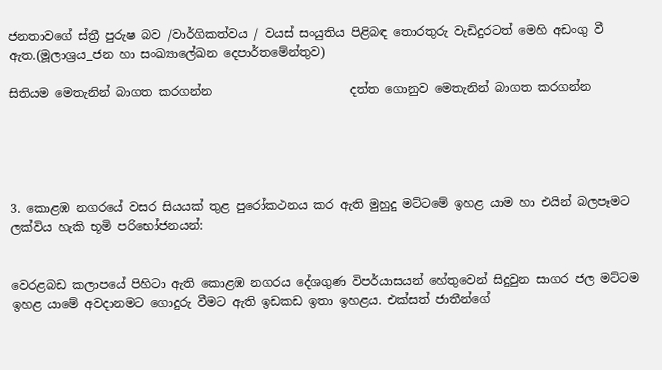ජනතාවගේ ස්ත්‍රී පුරුෂ බව /වාර්ගිකත්වය / වයස් සංයුතිය පිළිබඳ තොරතුරු වැඩිදුරටත් මෙහි අඩංගු වී ඇත.(මූලාශ්‍රය_ජන හා සංඛ්‍යාලේඛන දෙපාර්තමේන්තුව)

සිතියම මෙතැනින් බාගත කරගන්න                       දත්ත ගොනුව මෙතැනින් බාගත කරගන්න





3. කොළඹ නගරයේ වසර සියයක් තුළ පුරෝකථනය කර ඇති මුහුදු මට්ටමේ ඉහළ යාම හා එයින් බලපෑමට ලක්විය හැකි භූමි පරිභෝජනයන්:


වෙරළබඩ කලාපයේ පිහිටා ඇති කොළඹ නගරය දේශගුණ විපර්යාසයන් හේතුවෙන් සිදුවුන සාගර ජල මට්ටම ඉහළ යාමේ අවදානමට ගොදුරු වීමට ඇති ඉඩකඩ ඉතා ඉහළය. එක්සත් ජාතීන්ගේ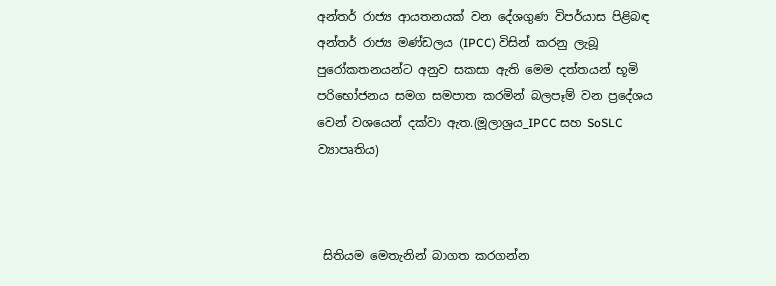අන්තර් රාජ්‍ය ආයතනයක් වන දේශගුණ විපර්යාස පිළිබඳ අන්තර් රාජ්‍ය මණ්ඩලය (IPCC) විසින් කරනු ලැබූ පුරෝකතනයන්ට අනුව සකසා ඇති මෙම දත්තයන් භූමි පරිභෝජනය සමග සමපාත කරමින් බලපෑම් වන ප්‍රදේශය වෙන් වශයෙන් දක්වා ඇත.(මූලාශ්‍රය_IPCC සහ SoSLC ව්‍යාපෘතිය)



 සිතියම මෙතැනින් බාගත කරගන්න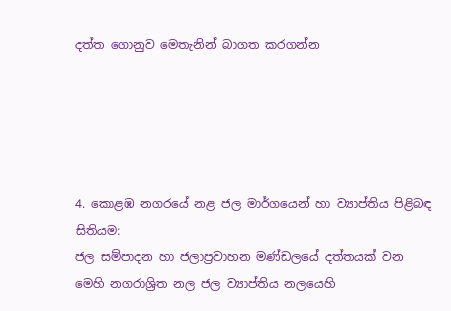දත්ත ගොනුව මෙතැනින් බාගත කරගන්න





4. කොළඹ නගරයේ නළ ජල මාර්ගයෙන් හා ව්‍යාප්තිය පිළිබඳ සිතියම:
ජල සම්පාදන හා ජලාප්‍රවාහන මණ්ඩලයේ දත්තයක් වන මෙහි නගරාශ්‍රිත නල ජල ව්‍යාප්තිය නලයෙහි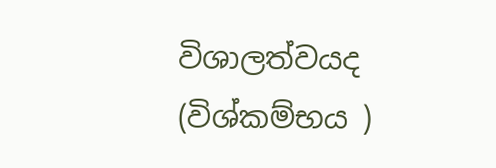විශාලත්වයද (විශ්කම්භය )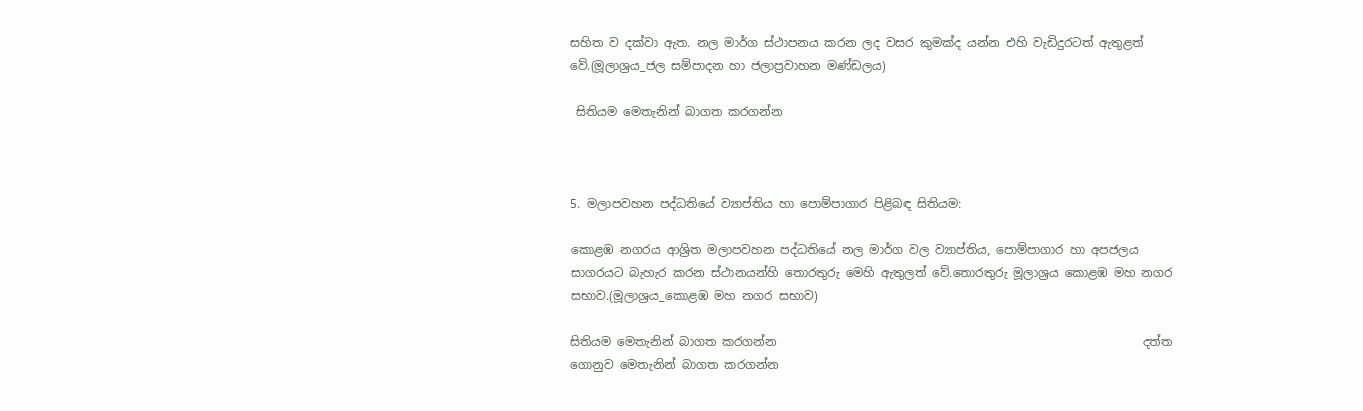සහිත ව දක්වා ඇත. නල මාර්ග ස්ථාපනය කරන ලද වසර කුමක්ද යන්න එහි වැඩිදුරටත් ඇතුළත් වේ.(මූලාශ්‍රය_ජල සම්පාදන හා ජලාප්‍රවාහන මණ්ඩලය)

 සිතියම මෙතැනින් බාගත කරගන්න



5. මලාපවහන පද්ධතියේ ව්‍යාප්තිය හා පොම්පාගාර පිළිබඳ සිතියම:

කොළඹ නගරය ආශ්‍රිත මලාපවහන පද්ධතියේ නල මාර්ග වල ව්‍යාප්තිය, පොම්පාගාර හා අපජලය සාගරයට බැහැර කරන ස්ථානයන්හි තොරතුරු මෙහි ඇතුලත් වේ.තොරතුරු මූලාශ්‍රය කොළඹ මහ නගර සභාව.(මූලාශ්‍රය_කොළඹ මහ නගර සභාව)

සිතියම මෙතැනින් බාගත කරගන්න                                                             දත්ත ගොනුව මෙතැනින් බාගත කරගන්න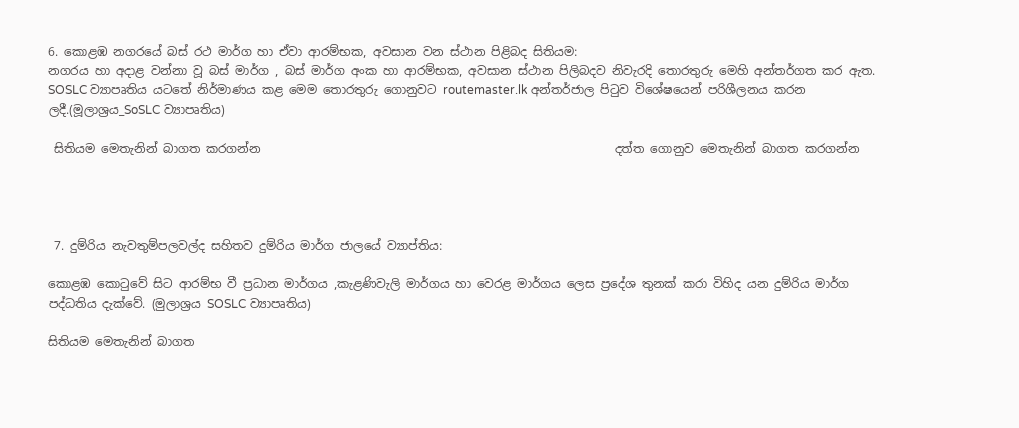6. කොළඹ නගරයේ බස් රථ මාර්ග හා ඒවා ආරම්භක, අවසාන වන ස්ථාන පිළිබද සිතියම:
නගරය හා අදාළ වන්නා වූ බස් මාර්ග , බස් මාර්ග අංක හා ආරම්භක, අවසාන ස්ථාන පිලිබදව නිවැරදි තොරතුරු මෙහි අන්තර්ගත කර ඇත. SOSLC ව්‍යාපෘතිය යටතේ නිර්මාණය කළ මෙම තොරතුරු ගොනුවට routemaster.lk අන්තර්ජාල පිටුව විශේෂයෙන් පරිශීලනය කරන ලදී.(මූලාශ්‍රය_SoSLC ව්‍යාපෘතිය)

 සිතියම මෙතැනින් බාගත කරගන්න                                                           දත්ත ගොනුව මෙතැනින් බාගත කරගන්න




 7. දුම්රිය නැවතුම්පලවල්ද සහිතව දුම්රිය මාර්ග ජාලයේ ව්‍යාප්තිය:

කොළඹ කොටුවේ සිට ආරම්භ වී ප්‍රධාන මාර්ගය ,කැළණිවැලි මාර්ගය හා වෙරළ මාර්ගය ලෙස ප්‍රදේශ තුනක් කරා විහිද යන දුම්රිය මාර්ග පද්ධතිය දැක්වේ. (මුලාශ්‍රය SOSLC ව්‍යාපෘතිය)

සිතියම මෙතැනින් බාගත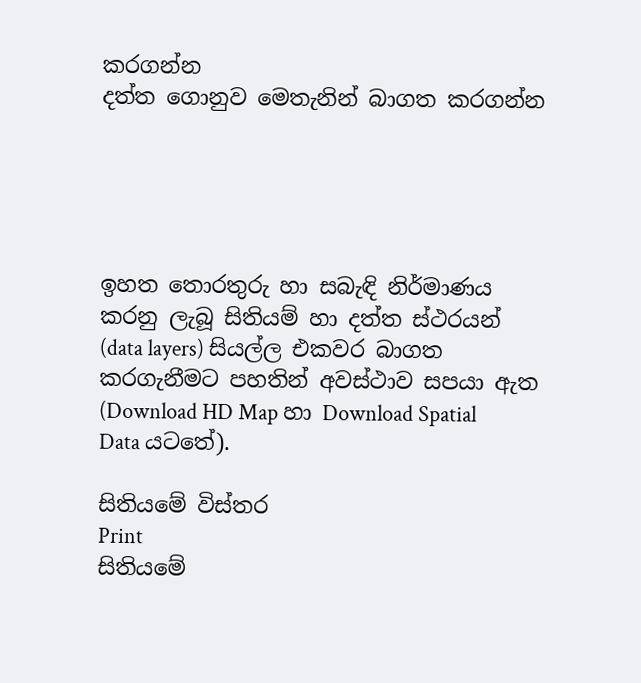කරගන්න                                                            දත්ත ගොනුව මෙතැනින් බාගත කරගන්න





ඉහත තොරතුරු හා සබැඳි නිර්මාණය කරනු ලැබූ සිතියම් හා දත්ත ස්ථරයන් (data layers) සියල්ල එකවර බාගත කරගැනීමට පහතින් අවස්ථාව සපයා ඇත (Download HD Map හා Download Spatial Data යටතේ).

සිතියමේ විස්තර
Print
සිතියමේ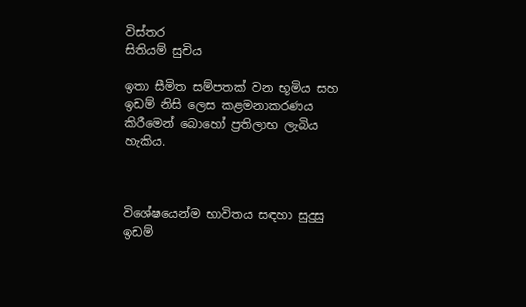විස්තර
සිතියම් සුචිය

ඉතා සීමිත සම්පතක් වන භූමිය සහ ඉඩම් නිසි ලෙස කළමනාකරණය කිරීමෙන් බොහෝ ප්‍රතිලාභ ලැබිය හැකිය.



විශේෂයෙන්ම භාවිතය සඳහා සුදුසු ඉඩම්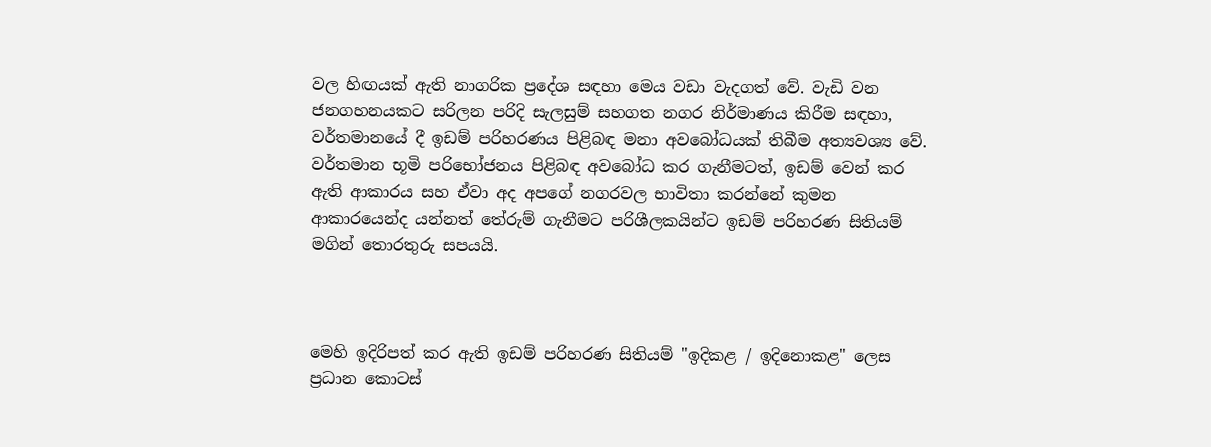වල හිඟයක් ඇති නාගරික ප්‍රදේශ සඳහා මෙය වඩා වැදගත් වේ. වැඩි වන ජනගහනයකට සරිලන පරිදි සැලසුම් සහගත නගර නිර්මාණය කිරීම සඳහා, වර්තමානයේ දී ඉඩම් පරිහරණය පිළිබඳ මනා අවබෝධයක් තිබීම අත්‍යවශ්‍ය වේ. වර්තමාන භූමි පරිභෝජනය පිළිබඳ අවබෝධ කර ගැනීමටත්, ඉඩම් වෙන් කර ඇති ආකාරය සහ ඒවා අද අපගේ නගරවල භාවිතා කරන්නේ කුමන ආකාරයෙන්ද යන්නත් තේරුම් ගැනීමට පරිශීලකයින්ට ඉඩම් පරිහරණ සිතියම් මගින් තොරතුරු සපයයි.



මෙහි ඉදිරිපත් කර ඇති ඉඩම් පරිහරණ සිතියම් "ඉදිකළ / ඉදිනොකළ" ලෙස ප්‍රධාන කොටස්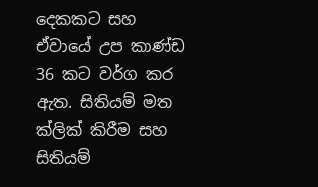දෙකකට සහ ඒවායේ උප කාණ්ඩ 36 කට වර්ග කර ඇත. සිතියම් මත ක්ලික් කිරීම සහ සිතියම්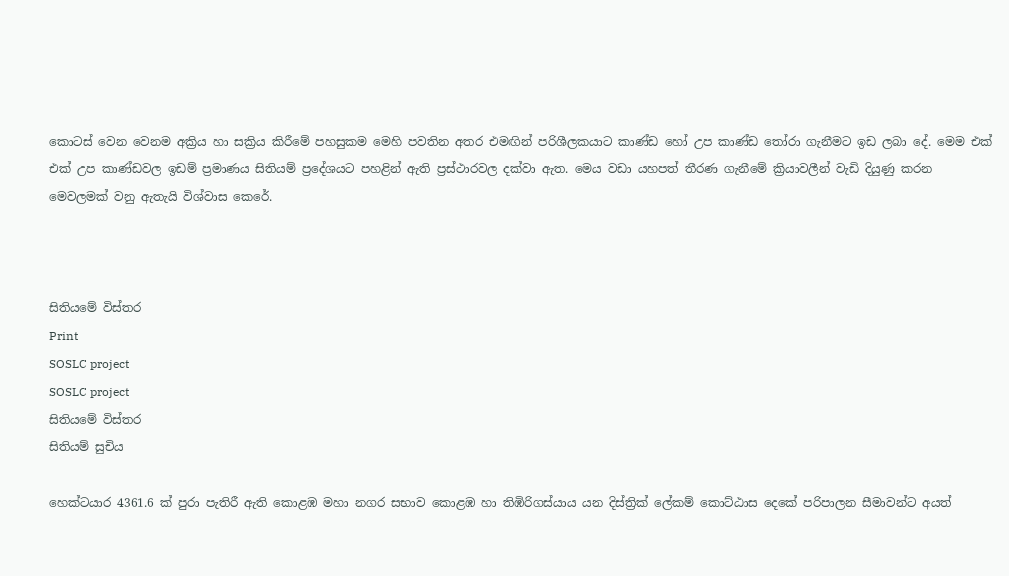කොටස් වෙන වෙනම අක්‍රිය හා සක්‍රිය කිරීමේ පහසුකම මෙහි පවතින අතර එමඟින් පරිශීලකයාට කාණ්ඩ හෝ උප කාණ්ඩ තෝරා ගැනීමට ඉඩ ලබා දේ. මෙම එක් එක් උප කාණ්ඩවල ඉඩම් ප්‍රමාණය සිතියම් ප්‍රදේශයට පහළින් ඇති ප්‍රස්ථාරවල දක්වා ඇත. මෙය වඩා යහපත් තීරණ ගැනීමේ ක්‍රියාවලීන් වැඩි දියුණු කරන මෙවලමක් වනු ඇතැයි විශ්වාස කෙරේ.



සිතියමේ විස්තර
Print
SOSLC project
SOSLC project
සිතියමේ විස්තර
සිතියම් සුචිය

හෙක්ටයාර 4361.6 ක් පුරා පැතිරී ඇති කොළඹ මහා නගර සභාව කොළඹ හා තිඹිරිගස්යාය යන දිස්ත්‍රික් ලේකම් කොට්ඨාස දෙකේ පරිපාලන සීමාවන්ට අයත්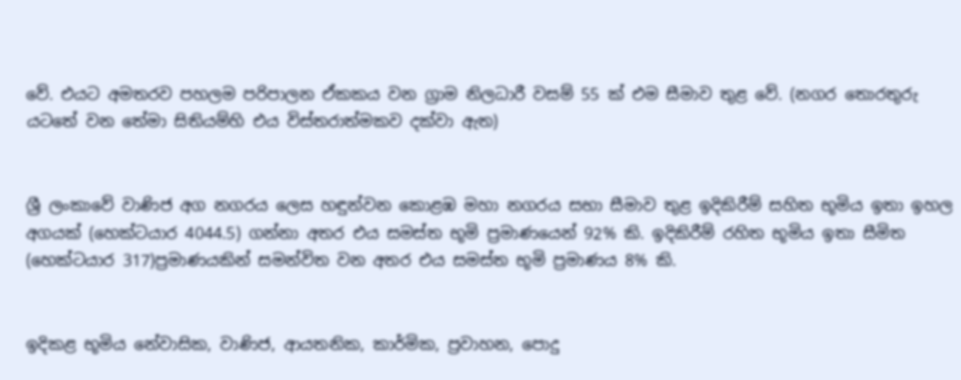වේ. එයට අමතරව පහලම පරිපාලන ඒකකය වන ග්‍රාම නිලධාරී වසම් 55 ක් එම සීමාව තුළ වේ. (නගර තොරතුරු යටතේ වන තේමා සිතියම්හි එය විස්තරාත්මකව දක්වා ඇත)


ශ්‍රී ලංකාවේ වාණිජ අග නගරය ලෙස හඳුන්වන කොළඹ මහා නගරය සභා සීමාව තුළ ඉදිකිරීම් සහිත භූමිය ඉතා ඉහල අගයක් (හෙක්ටයාර 4044.5) ගන්නා අතර එය සමස්ත භූමි ප්‍රමාණයෙන් 92% කි. ඉදිකිරීම් රහිත භූමිය ඉතා සීමිත (හෙක්ටයාර 317)ප්‍රමාණයකින් සමන්විත වන අතර එය සමස්ත භූමි ප්‍රමාණය 8% කි.


ඉදිකළ භූමිය නේවාසික, වාණිජ, ආයතනික, කාර්මික, ප්‍රවාහන, පොදු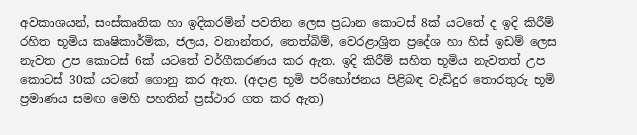අවකාශයන්, සංස්කෘතික හා ඉදිකරමින් පවතින ලෙස ප්‍රධාන කොටස් 8ක් යටතේ ද ඉදි කිරීම් රහිත භූමිය කෘෂිකාර්මික, ජලය, වනාන්තර, තෙත්බිම්, වෙරළාශ්‍රිත ප්‍රදේශ හා හිස් ඉඩම් ලෙස නැවත උප කොටස් 6ක් යටතේ වර්ගීකරණය කර ඇත. ඉදි කිරීම් සහිත භූමිය නැවතත් උප කොටස් 30ක් යටතේ ගොනු කර ඇත. (අදාළ භූමි පරිභෝජනය පිළිබඳ වැඩිදුර තොරතුරු භූමි ප්‍රමාණය සමඟ මෙහි පහතින් ප්‍රස්ථාර ගත කර ඇත)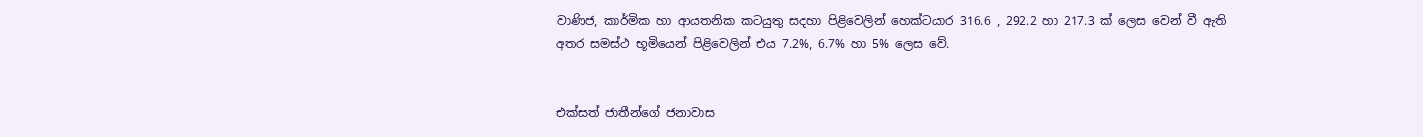වාණිජ, කාර්මික හා ආයතනික කටයුතු සදහා පිළිවෙලින් හෙක්ටයාර 316.6 , 292.2 හා 217.3 ක් ලෙස වෙන් වී ඇති අතර සමස්ථ භූමියෙන් පිළිවෙලින් එය 7.2%, 6.7% හා 5% ලෙස වේ.


එක්සත් ජාතීන්ගේ ජනාවාස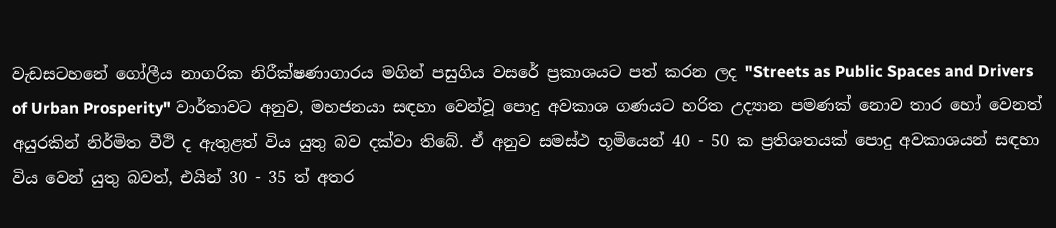වැඩසටහනේ ගෝලීය නාගරික නිරීක්ෂණාගාරය මගින් පසුගිය වසරේ ප්‍රකාශයට පත් කරන ලද "Streets as Public Spaces and Drivers of Urban Prosperity" වාර්තාවට අනුව, මහජනයා සඳහා වෙන්වූ පොදු අවකාශ ගණයට හරිත උද්‍යාන පමණක් නොව තාර හෝ වෙනත් අයුරකින් නිර්මිත වීථි ද ඇතුළත් විය යුතු බව දක්වා තිබේ. ඒ අනුව සමස්ථ භූමියෙන් 40 - 50 ක ප්‍රතිශතයක් පොදු අවකාශයන් සඳහා විය වෙන් යුතු බවත්, එයින් 30 - 35 ත් අතර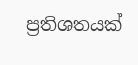ප්‍රතිශතයක්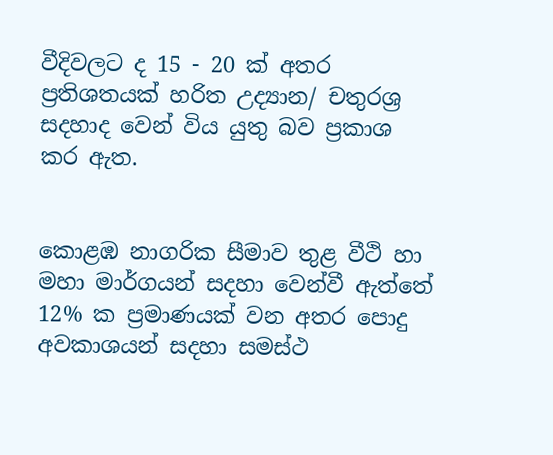වීදිවලට ද 15 - 20 ක් අතර ප්‍රතිශතයක් හරිත උද්‍යාන/ චතුරශ්‍ර සදහාද වෙන් විය යුතු බව ප්‍රකාශ කර ඇත.


කොළඹ නාගරික සීමාව තුළ වීථි හා මහා මාර්ගයන් සදහා වෙන්වී ඇත්තේ 12% ක ප්‍රමාණයක් වන අතර පොදු අවකාශයන් සදහා සමස්ථ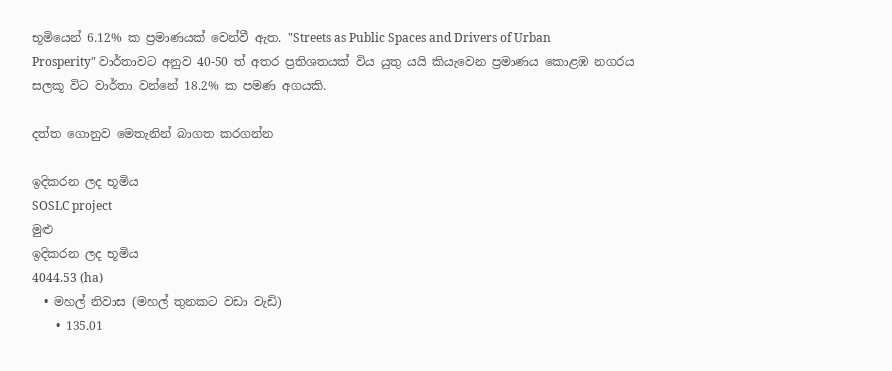භූමියෙන් 6.12% ක ප්‍රමාණයක් වෙන්වී ඇත. "Streets as Public Spaces and Drivers of Urban Prosperity" වාර්තාවට අනුව 40-50 ත් අතර ප්‍රතිශතයක් විය යුතු යයි කියැවෙන ප්‍රමාණය කොළඹ නගරය සලකූ විට වාර්තා වන්නේ 18.2% ක පමණ අගයකි.

දත්ත ගොනුව මෙතැනින් බාගත කරගන්න

ඉදිකරන ලද භූමිය
SOSLC project
මුළු
ඉදිකරන ලද භූමිය
4044.53 (ha)
  • මහල් නිවාස (මහල් තුනකට වඩා වැඩි)
    • 135.01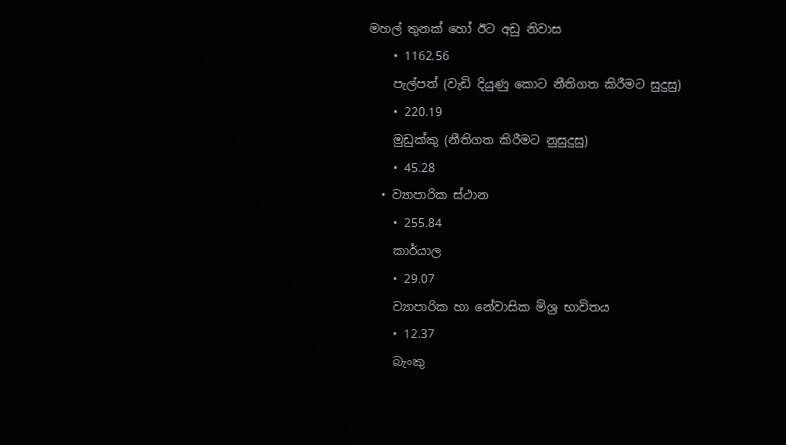මහල් තුනක් හෝ ඊට අඩු නිවාස
    • 1162.56
    පැල්පත් (වැඩි දියුණු කොට නීතිගත කිරීමට සුදුසු)
    • 220.19
    මුඩුක්කු (නීතිගත කිරීමට නුසුදුසු)
    • 45.28
  • ව්‍යාපාරික ස්ථාන
    • 255.84
    කාර්යාල
    • 29.07
    ව්‍යාපාරික හා නේවාසික මිශ්‍ර භාවිතය
    • 12.37
    බැංකු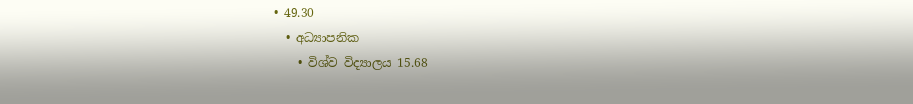• 49.30
  • අධ්‍යාපනික
    • විශ්ව විද්‍යාලය 15.68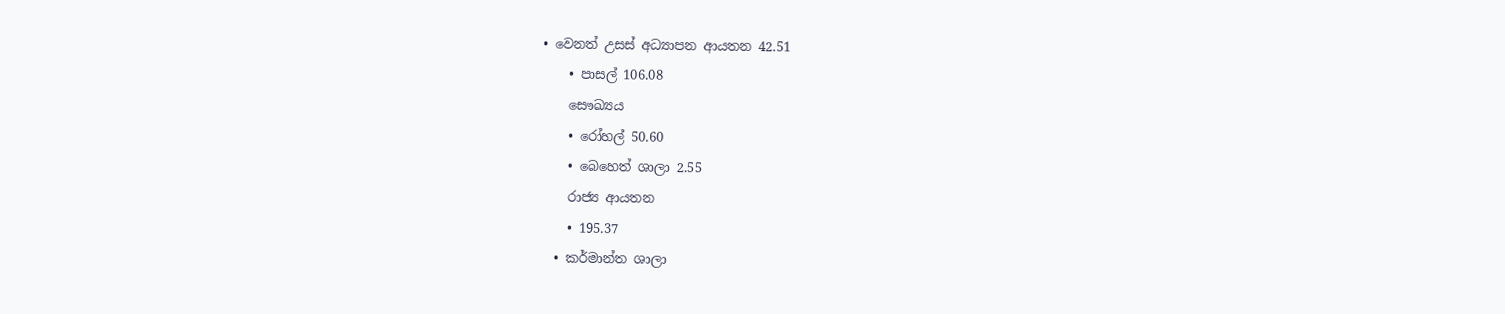• වෙනත් උසස් අධ්‍යාපන ආයතන 42.51
    • පාසල් 106.08
    සෞඛ්‍යය
    • රෝහල් 50.60
    • බෙහෙත් ශාලා 2.55
    රාජ්‍ය ආයතන
    • 195.37
  • කර්මාන්ත ශාලා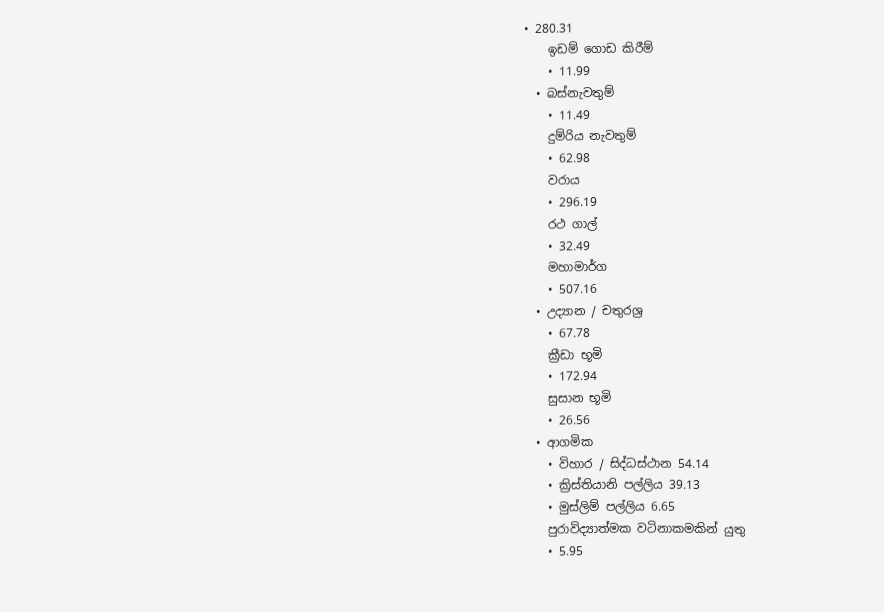• 280.31
    ඉඩම් ගොඩ කිරීම්
    • 11.99
  • බස්නැවතුම්
    • 11.49
    දුම්රිය නැවතුම්
    • 62.98
    වරාය
    • 296.19
    රථ ගාල්
    • 32.49
    මහාමාර්ග
    • 507.16
  • උද්‍යාන / චතුරශ්‍ර
    • 67.78
    ක්‍රීඩා භූමි
    • 172.94
    සුසාන භූමි
    • 26.56
  • ආගමික
    • විහාර / සිද්ධස්ථාන 54.14
    • ක්‍රිස්තියානි පල්ලිය 39.13
    • මුස්ලිම් පල්ලිය 6.65
    පුරාවිද්‍යාත්මක වටිනාකමකින් යුතු
    • 5.95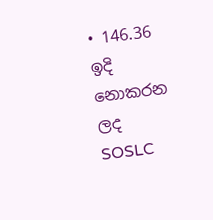• 146.36
ඉදි නොකරන ලද
SOSLC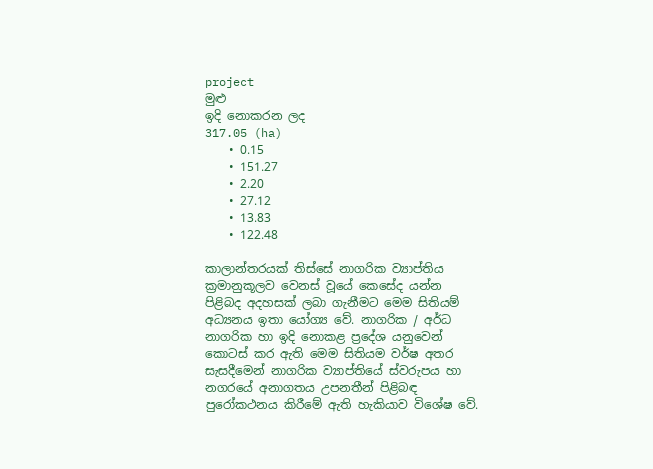project
මුළු
ඉදි නොකරන ලද
317.05 (ha)
    • 0.15
    • 151.27
    • 2.20
    • 27.12
    • 13.83
    • 122.48

කාලාන්තරයක් තිස්සේ නාගරික ව්‍යාප්තිය ක්‍රමානුකූලව වෙනස් වූයේ කෙසේද යන්න පිළිබද අදහසක් ලබා ගැනීමට මෙම සිතියම් අධ්‍යනය ඉතා යෝග්‍ය වේ. නාගරික / අර්ධ නාගරික හා ඉදි නොකළ ප්‍රදේශ යනුවෙන් කොටස් කර ඇති මෙම සිතියම වර්ෂ අතර සැසදීමෙන් නාගරික ව්‍යාප්තියේ ස්වරුපය හා නගරයේ අනාගතය උපනතීන් පිළිබඳ පුරෝකථනය කිරීමේ ඇති හැකියාව විශේෂ වේ.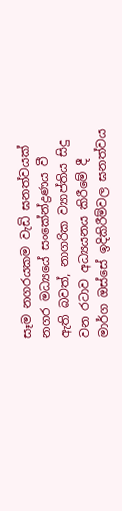සෑම නගරයකම වැඩි ඝනත්වයක් නගර මධ්‍යයේ සංකේන්ද්‍රණය වී ඇති බවත්, නාගරික ව්‍යාප්තිය සිදු වන රටාව අධ්‍යයනය කිරීමේ දී මාර්ග ඔස්සේ ඉදිකිරීම්වල ඝනත්වය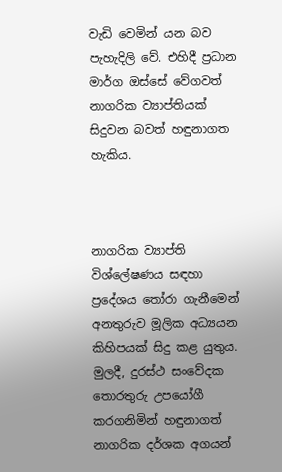වැඩි වෙමින් යන බව පැහැදිලි වේ. එහිදී ප්‍රධාන මාර්ග ඔස්සේ වේගවත් නාගරික ව්‍යාප්තියක් සිදුවන බවත් හඳුනාගත හැකිය.



නාගරික ව්‍යාප්ති විශ්ලේෂණය සඳහා ප්‍රදේශය තෝරා ගැනීමෙන් අනතුරුව මූලික අධ්‍යයන කිහිපයක් සිදු කළ යුතුය. මුලදී, දුරස්ථ සංවේදක තොරතුරු උපයෝගී කරගනිමින් හඳුනාගත් නාගරික දර්ශක අගයන්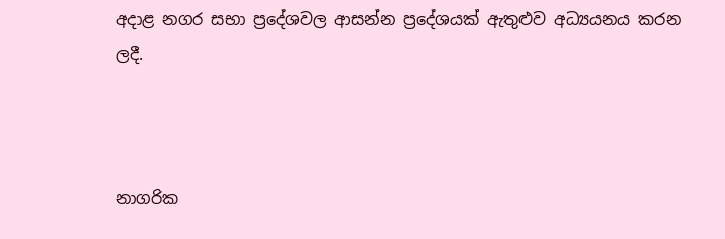අදාළ නගර සභා ප්‍රදේශවල ආසන්න ප්‍රදේශයක් ඇතුළුව අධ්‍යයනය කරන ලදී.



නාගරික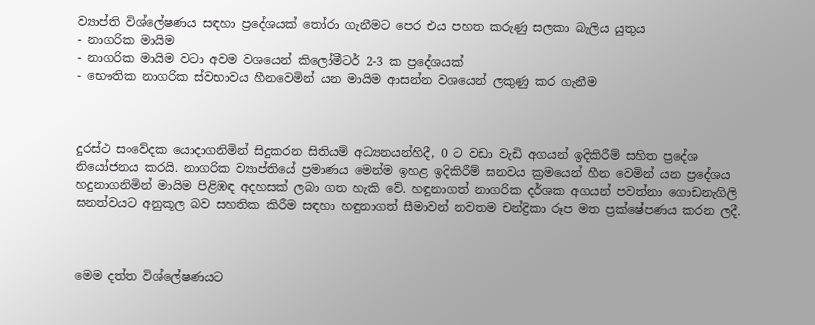ව්‍යාප්ති විශ්ලේෂණය සඳහා ප්‍රදේශයක් තෝරා ගැනීමට පෙර එය පහත කරුණු සලකා බැලිය යුතුය
- නාගරික මායිම
- නාගරික මායිම වටා අවම වශයෙන් කිලෝමීටර් 2-3 ක ප්‍රදේශයක්
- භෞතික නාගරික ස්වභාවය හීනවෙමින් යන මායිම ආසන්න වශයෙන් ලකුණු කර ගැනීම



දුරස්ථ සංවේදක යොදාගනිමින් සිදුකරන සිතියම් අධ්‍යනයන්හිදී, 0 ට වඩා වැඩි අගයන් ඉදිකිරීම් සහිත ප්‍රදේශ නියෝජනය කරයි. නාගරික ව්‍යාප්තියේ ප්‍රමාණය මෙන්ම ඉහළ ඉදිකිරීම් ඝනවය ක්‍රමයෙන් හීන වෙමින් යන ප්‍රදේශය හදුනාගනිමින් මායිම පිළිඹඳ අදහසක් ලබා ගත හැකි වේ. හඳුනාගත් නාගරික දර්ශක අගයන් පවත්නා ගොඩනැගිලි ඝනත්වයට අනුකූල බව සහතික කිරීම සඳහා හඳුනාගත් සීමාවන් නවතම චන්ද්‍රිකා රූප මත ප්‍රක්ෂේපණය කරන ලදී.



මෙම දත්ත විශ්ලේෂණයට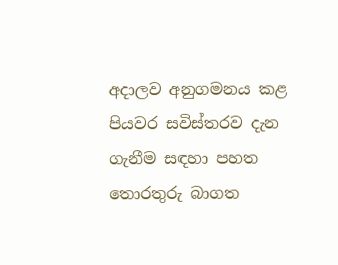අදාලව අනුගමනය කළ පියවර සවිස්තරව දැන ගැනීම සඳහා පහත තොරතුරු බාගත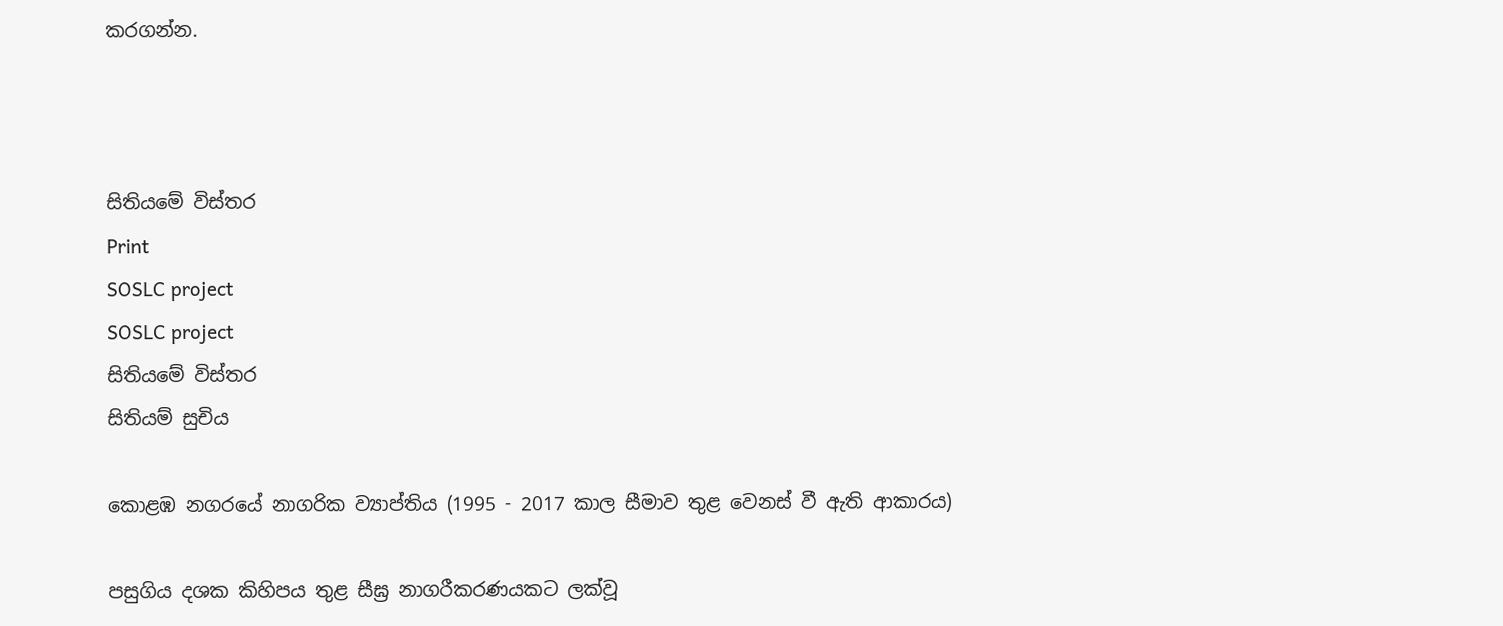කරගන්න.



සිතියමේ විස්තර
Print
SOSLC project
SOSLC project
සිතියමේ විස්තර
සිතියම් සුචිය

කොළඹ නගරයේ නාගරික ව්‍යාප්තිය (1995 - 2017 කාල සීමාව තුළ වෙනස් වී ඇති ආකාරය)

පසුගිය දශක කිහිපය තුළ සීඝ්‍ර නාගරීකරණයකට ලක්වූ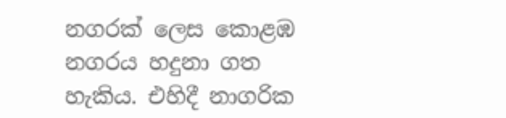නගරක් ලෙස කොළඹ නගරය හදුනා ගත හැකිය. එහිදී නාගරික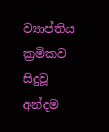ව්‍යාප්තිය ක්‍රමිකව සිදුවූ අන්දම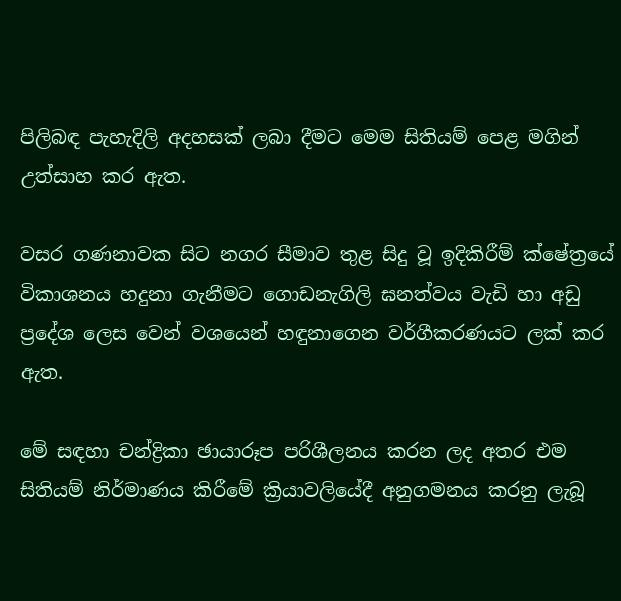පිලිබඳ පැහැදිලි අදහසක් ලබා දීමට මෙම සිතියම් පෙළ මගින් උත්සාහ කර ඇත.

වසර ගණනාවක සිට නගර සීමාව තුළ සිදු වූ ඉදිකිරීම් ක්ෂේත්‍රයේ විකාශනය හදුනා ගැනීමට ගොඩනැගිලි ඝනත්වය වැඩි හා අඩු ප්‍රදේශ ලෙස වෙන් වශයෙන් හඳුනාගෙන වර්ගීකරණයට ලක් කර ඇත.

මේ සඳහා චන්ද්‍රිකා ඡායාරූප පරිශීලනය කරන ලද අතර එම සිතියම් නිර්මාණය කිරීමේ ක්‍රියාවලියේදී අනුගමනය කරනු ලැබූ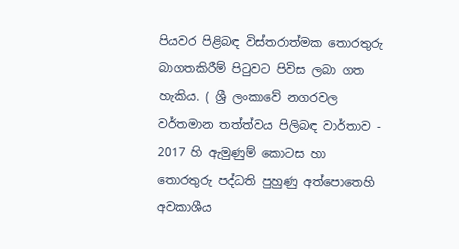පියවර පිළිබඳ විස්තරාත්මක තොරතුරු බාගතකිරීම් පිටුවට පිවිස ලබා ගත හැකිය. ( ශ්‍රී ලංකාවේ නගරවල වර්තමාන තත්ත්වය පිලිබඳ වාර්තාව - 2017 හි ඇමුණුම් කොටස හා තොරතුරු පද්ධති පුහුණු අත්පොතෙහි අවකාශීය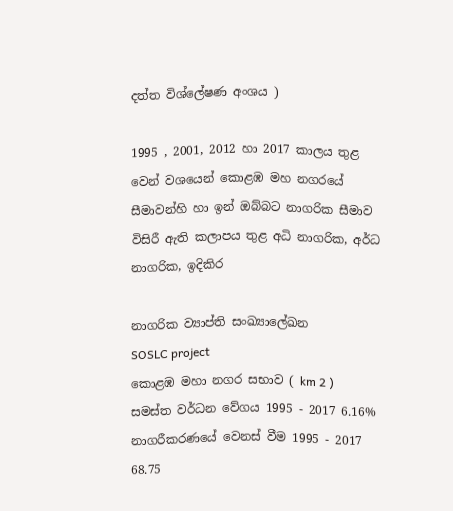දත්ත විශ්ලේෂණ අංශය )

1995 , 2001, 2012 හා 2017 කාලය තුළ වෙන් වශයෙන් කොළඹ මහ නගරයේ සීමාවන්හි හා ඉන් ඔබ්බට නාගරික සීමාව විසිරී ඇති කලාපය තුළ අධි නාගරික, අර්ධ නාගරික, ඉදිකිර

නාගරික ව්‍යාප්ති සංඛ්‍යාලේඛන
SOSLC project
කොළඹ මහා නගර සභාව ( km 2 )
සමස්ත වර්ධන වේගය 1995 - 2017 6.16%
නාගරීකරණයේ වෙනස් වීම 1995 - 2017 68.75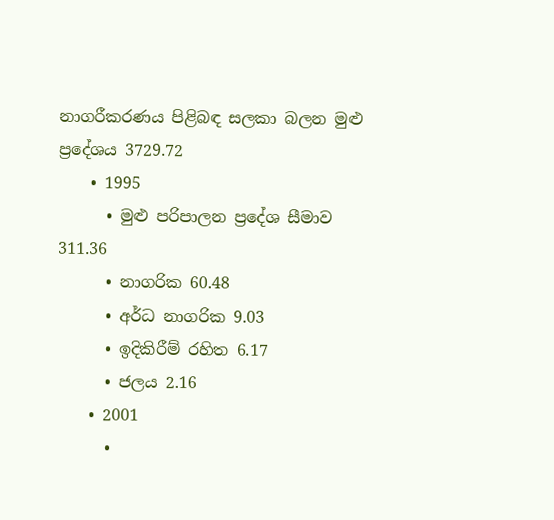නාගරීකරණය පිළිබඳ සලකා බලන මුළු ප්‍රදේශය 3729.72
    • 1995
      • මුළු පරිපාලන ප්‍රදේශ සීමාව 311.36
      • නාගරික 60.48
      • අර්ධ නාගරික 9.03
      • ඉදිකිරීම් රහිත 6.17
      • ජලය 2.16
    • 2001
      •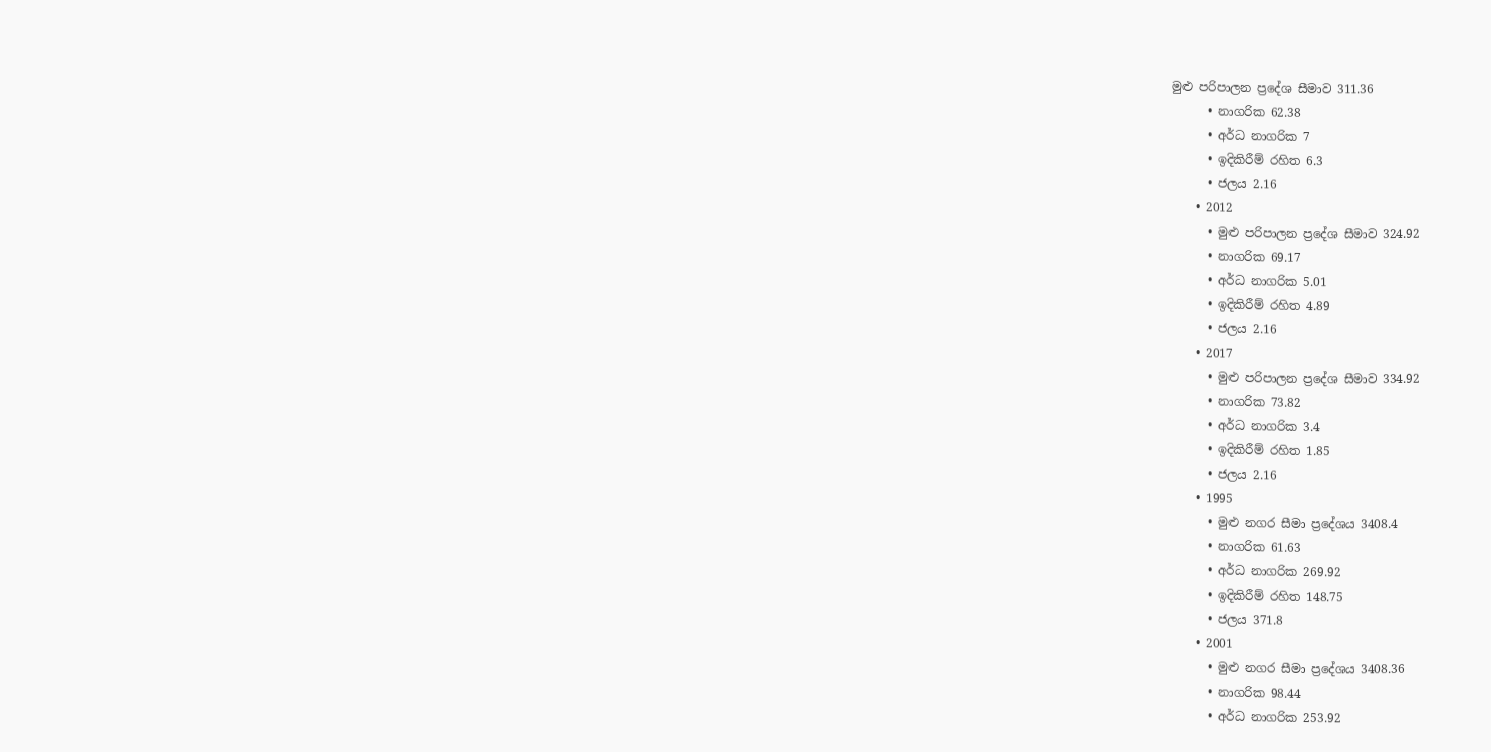මුළු පරිපාලන ප්‍රදේශ සීමාව 311.36
      • නාගරික 62.38
      • අර්ධ නාගරික 7
      • ඉදිකිරීම් රහිත 6.3
      • ජලය 2.16
    • 2012
      • මුළු පරිපාලන ප්‍රදේශ සීමාව 324.92
      • නාගරික 69.17
      • අර්ධ නාගරික 5.01
      • ඉදිකිරීම් රහිත 4.89
      • ජලය 2.16
    • 2017
      • මුළු පරිපාලන ප්‍රදේශ සීමාව 334.92
      • නාගරික 73.82
      • අර්ධ නාගරික 3.4
      • ඉදිකිරීම් රහිත 1.85
      • ජලය 2.16
    • 1995
      • මුළු නගර සීමා ප්‍රදේශය 3408.4
      • නාගරික 61.63
      • අර්ධ නාගරික 269.92
      • ඉදිකිරීම් රහිත 148.75
      • ජලය 371.8
    • 2001
      • මුළු නගර සීමා ප්‍රදේශය 3408.36
      • නාගරික 98.44
      • අර්ධ නාගරික 253.92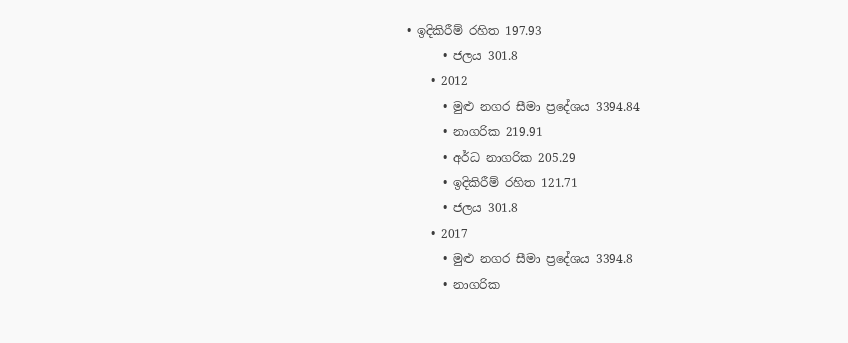• ඉදිකිරීම් රහිත 197.93
      • ජලය 301.8
    • 2012
      • මුළු නගර සීමා ප්‍රදේශය 3394.84
      • නාගරික 219.91
      • අර්ධ නාගරික 205.29
      • ඉදිකිරීම් රහිත 121.71
      • ජලය 301.8
    • 2017
      • මුළු නගර සීමා ප්‍රදේශය 3394.8
      • නාගරික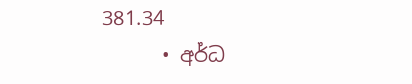381.34
      • අර්ධ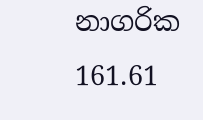නාගරික 161.61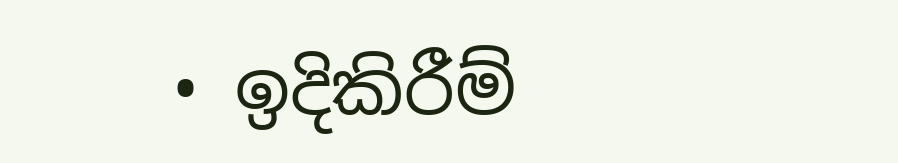• ඉදිකිරීම්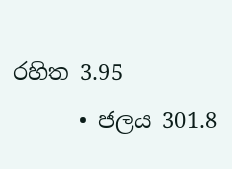රහිත 3.95
      • ජලය 301.8